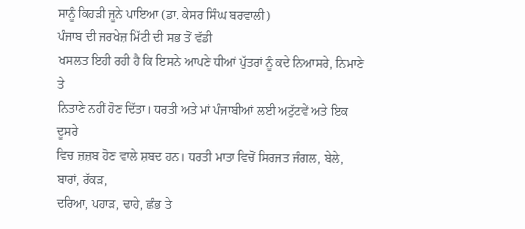ਸਾਨੂੰ ਕਿਹੜੀ ਜੂਨੇ ਪਾਇਆ (ਡਾ. ਕੇਸਰ ਸਿੰਘ ਬਰਵਾਲੀ)
ਪੰਜਾਬ ਦੀ ਜਰਖੇਜ਼ ਮਿੱਟੀ ਦੀ ਸਭ ਤੋਂ ਵੱਡੀ
ਖਸਲਤ ਇਹੀ ਰਹੀ ਹੈ ਕਿ ਇਸਨੇ ਆਪਣੇ ਧੀਆਂ ਪੁੱਤਰਾਂ ਨੂੰ ਕਦੇ ਨਿਆਸਰੇ, ਨਿਮਾਣੇ ਤੇ
ਨਿਤਾਣੇ ਨਹੀਂ ਹੋਣ ਦਿੱਤਾ। ਧਰਤੀ ਅਤੇ ਮਾਂ ਪੰਜਾਬੀਆਂ ਲਈ ਅਟੁੱਟਵੇਂ ਅਤੇ ਇਕ ਦੂਸਰੇ
ਵਿਚ ਜ਼ਜ਼ਬ ਹੋਣ ਵਾਲੇ ਸ਼ਬਦ ਹਨ। ਧਰਤੀ ਮਾਤਾ ਵਿਚੋਂ ਸਿਰਜਤ ਜੰਗਲ, ਬੇਲੇ, ਬਾਰਾਂ, ਰੱਕੜ,
ਦਰਿਆ, ਪਹਾੜ, ਢਾਹੇ, ਛੰਭ ਤੇ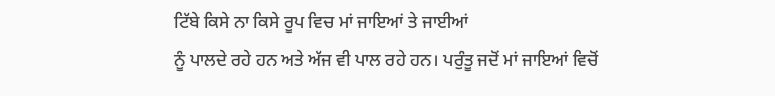ਟਿੱਬੇ ਕਿਸੇ ਨਾ ਕਿਸੇ ਰੂਪ ਵਿਚ ਮਾਂ ਜਾਇਆਂ ਤੇ ਜਾਈਆਂ
ਨੂੰ ਪਾਲਦੇ ਰਹੇ ਹਨ ਅਤੇ ਅੱਜ ਵੀ ਪਾਲ ਰਹੇ ਹਨ। ਪਰੁੰਤੂ ਜਦੋਂ ਮਾਂ ਜਾਇਆਂ ਵਿਚੋਂ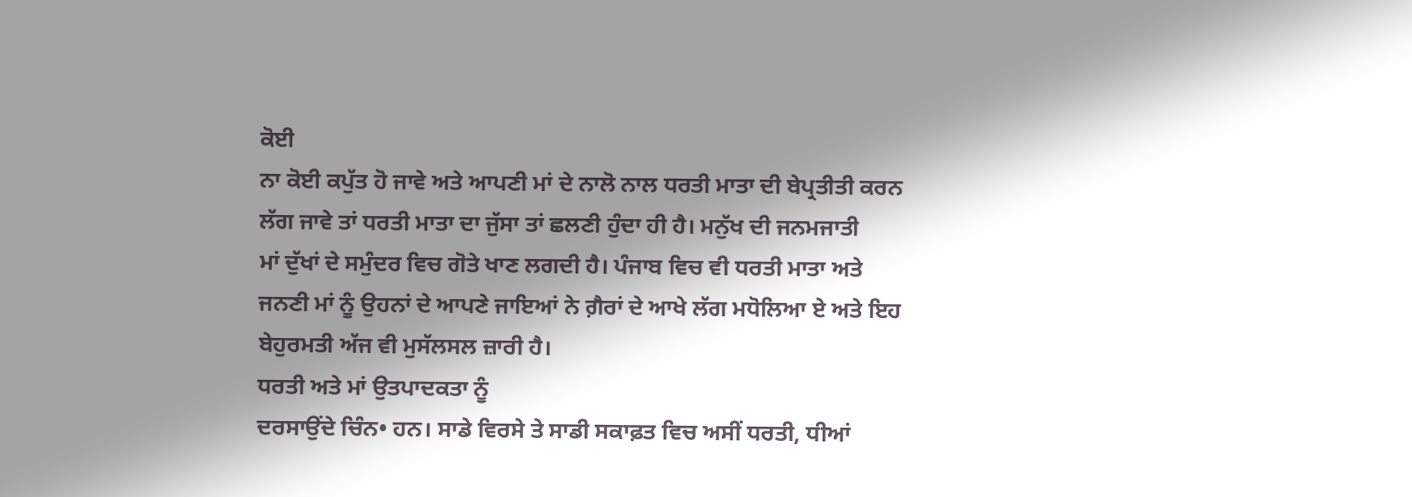ਕੋਈ
ਨਾ ਕੋਈ ਕਪੁੱਤ ਹੋ ਜਾਵੇ ਅਤੇ ਆਪਣੀ ਮਾਂ ਦੇ ਨਾਲੋ ਨਾਲ ਧਰਤੀ ਮਾਤਾ ਦੀ ਬੇਪ੍ਰਤੀਤੀ ਕਰਨ
ਲੱਗ ਜਾਵੇ ਤਾਂ ਧਰਤੀ ਮਾਤਾ ਦਾ ਜੁੱਸਾ ਤਾਂ ਛਲਣੀ ਹੁੰਦਾ ਹੀ ਹੈ। ਮਨੁੱਖ ਦੀ ਜਨਮਜਾਤੀ
ਮਾਂ ਦੁੱਖਾਂ ਦੇ ਸਮੁੰਦਰ ਵਿਚ ਗੋਤੇ ਖਾਣ ਲਗਦੀ ਹੈ। ਪੰਜਾਬ ਵਿਚ ਵੀ ਧਰਤੀ ਮਾਤਾ ਅਤੇ
ਜਨਣੀ ਮਾਂ ਨੂੰ ਉਹਨਾਂ ਦੇ ਆਪਣੇ ਜਾਇਆਂ ਨੇ ਗ਼ੈਰਾਂ ਦੇ ਆਖੇ ਲੱਗ ਮਧੋਲਿਆ ਏ ਅਤੇ ਇਹ
ਬੇਹੁਰਮਤੀ ਅੱਜ ਵੀ ਮੁਸੱਲਸਲ ਜ਼ਾਰੀ ਹੈ।
ਧਰਤੀ ਅਤੇ ਮਾਂ ਉਤਪਾਦਕਤਾ ਨੂੰ
ਦਰਸਾਉਂਦੇ ਚਿੰਨ• ਹਨ। ਸਾਡੇ ਵਿਰਸੇ ਤੇ ਸਾਡੀ ਸਕਾਫ਼ਤ ਵਿਚ ਅਸੀਂ ਧਰਤੀ, ਧੀਆਂ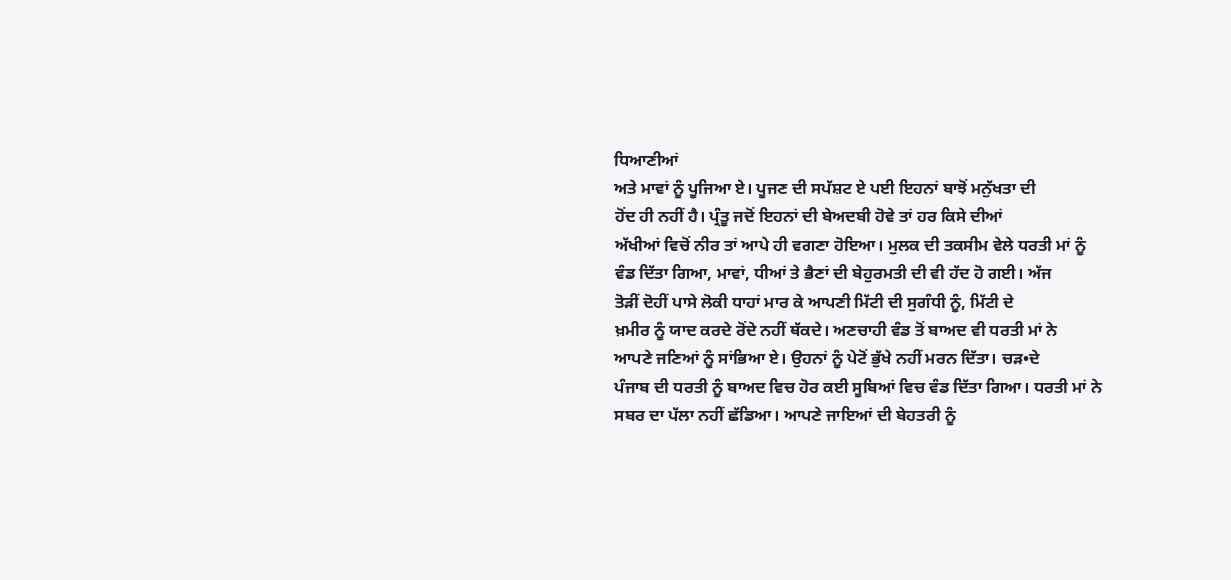ਧਿਆਣੀਆਂ
ਅਤੇ ਮਾਵਾਂ ਨੂੰ ਪੂਜਿਆ ਏ। ਪੂਜਣ ਦੀ ਸਪੱਸ਼ਟ ਏ ਪਈ ਇਹਨਾਂ ਬਾਝੋਂ ਮਨੁੱਖਤਾ ਦੀ
ਹੋਂਦ ਹੀ ਨਹੀਂ ਹੈ। ਪ੍ਰੰਤੂ ਜਦੋਂ ਇਹਨਾਂ ਦੀ ਬੇਅਦਬੀ ਹੋਵੇ ਤਾਂ ਹਰ ਕਿਸੇ ਦੀਆਂ
ਅੱਖੀਆਂ ਵਿਚੋਂ ਨੀਰ ਤਾਂ ਆਪੇ ਹੀ ਵਗਣਾ ਹੋਇਆ। ਮੁਲਕ ਦੀ ਤਕਸੀਮ ਵੇਲੇ ਧਰਤੀ ਮਾਂ ਨੂੰ
ਵੰਡ ਦਿੱਤਾ ਗਿਆ, ਮਾਵਾਂ, ਧੀਆਂ ਤੇ ਭੈਣਾਂ ਦੀ ਬੇਹੁਰਮਤੀ ਦੀ ਵੀ ਹੱਦ ਹੋ ਗਈ। ਅੱਜ
ਤੋੜੀਂ ਦੋਹੀਂ ਪਾਸੇ ਲੋਕੀ ਧਾਹਾਂ ਮਾਰ ਕੇ ਆਪਣੀ ਮਿੱਟੀ ਦੀ ਸੁਗੰਧੀ ਨੂੰ, ਮਿੱਟੀ ਦੇ
ਖ਼ਮੀਰ ਨੂੰ ਯਾਦ ਕਰਦੇ ਰੋਂਦੇ ਨਹੀਂ ਥੱਕਦੇ। ਅਣਚਾਹੀ ਵੰਡ ਤੋਂ ਬਾਅਦ ਵੀ ਧਰਤੀ ਮਾਂ ਨੇ
ਆਪਣੇ ਜਣਿਆਂ ਨੂੰ ਸਾਂਭਿਆ ਏ। ਉਹਨਾਂ ਨੂੰ ਪੇਟੋਂ ਭੁੱਖੇ ਨਹੀਂ ਮਰਨ ਦਿੱਤਾ। ਚੜ•ਦੇ
ਪੰਜਾਬ ਦੀ ਧਰਤੀ ਨੂੰ ਬਾਅਦ ਵਿਚ ਹੋਰ ਕਈ ਸੂਬਿਆਂ ਵਿਚ ਵੰਡ ਦਿੱਤਾ ਗਿਆ। ਧਰਤੀ ਮਾਂ ਨੇ
ਸਬਰ ਦਾ ਪੱਲਾ ਨਹੀਂ ਛੱਡਿਆ। ਆਪਣੇ ਜਾਇਆਂ ਦੀ ਬੇਹਤਰੀ ਨੂੰ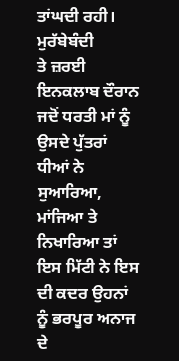ਤਾਂਘਦੀ ਰਹੀ। ਮੁਰੱਬੇਬੰਦੀ
ਤੇ ਜ਼ਰਈ ਇਨਕਲਾਬ ਦੌਰਾਨ ਜਦੋਂ ਧਰਤੀ ਮਾਂ ਨੂੰ ਉਸਦੇ ਪੁੱਤਰਾਂ ਧੀਆਂ ਨੇ ਸੁਆਰਿਆ,
ਮਾਂਜਿਆ ਤੇ ਨਿਖਾਰਿਆ ਤਾਂ ਇਸ ਮਿੱਟੀ ਨੇ ਇਸ ਦੀ ਕਦਰ ਉਹਨਾਂ ਨੂੰ ਭਰਪੂਰ ਅਨਾਜ ਦੇ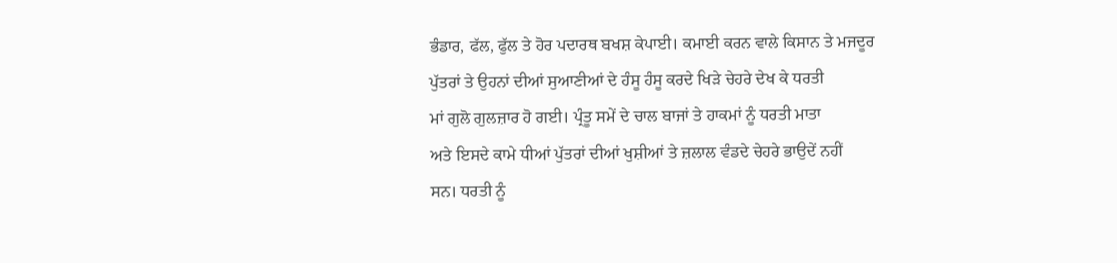ਭੰਡਾਰ, ਫੱਲ, ਫੁੱਲ ਤੇ ਹੋਰ ਪਦਾਰਥ ਬਖਸ਼ ਕੇਪਾਈ। ਕਮਾਈ ਕਰਨ ਵਾਲੇ ਕਿਸਾਨ ਤੇ ਮਜਦੂਰ
ਪੁੱਤਰਾਂ ਤੇ ਉਹਨਾਂ ਦੀਆਂ ਸੁਆਣੀਆਂ ਦੇ ਹੰਸੂ ਹੰਸੂ ਕਰਦੇ ਖਿੜੇ ਚੇਹਰੇ ਦੇਖ ਕੇ ਧਰਤੀ
ਮਾਂ ਗੁਲੋ ਗੁਲਜ਼ਾਰ ਹੋ ਗਈ। ਪ੍ਰੰਤੂ ਸਮੇਂ ਦੇ ਚਾਲ ਬਾਜਾਂ ਤੇ ਹਾਕਮਾਂ ਨੂੰ ਧਰਤੀ ਮਾਤਾ
ਅਤੇ ਇਸਦੇ ਕਾਮੇ ਧੀਆਂ ਪੁੱਤਰਾਂ ਦੀਆਂ ਖੁਸ਼ੀਆਂ ਤੇ ਜ਼ਲਾਲ ਵੰਡਦੇ ਚੇਹਰੇ ਭਾਉਦੇਂ ਨਹੀਂ
ਸਨ। ਧਰਤੀ ਨੂੰ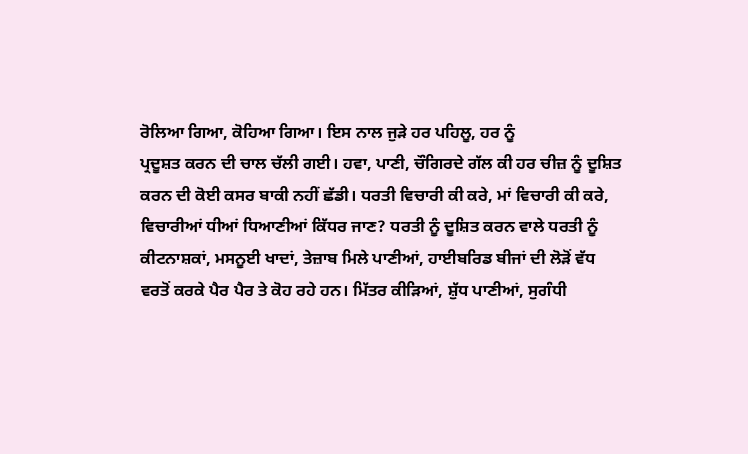ਰੋਲਿਆ ਗਿਆ, ਕੋਹਿਆ ਗਿਆ। ਇਸ ਨਾਲ ਜੁੜੇ ਹਰ ਪਹਿਲੂ, ਹਰ ਨੂੰ
ਪ੍ਰਦੂਸ਼ਤ ਕਰਨ ਦੀ ਚਾਲ ਚੱਲੀ ਗਈ। ਹਵਾ, ਪਾਣੀ, ਚੌਗਿਰਦੇ ਗੱਲ ਕੀ ਹਰ ਚੀਜ਼ ਨੂੰ ਦੂਸ਼ਿਤ
ਕਰਨ ਦੀ ਕੋਈ ਕਸਰ ਬਾਕੀ ਨਹੀਂ ਛੱਡੀ। ਧਰਤੀ ਵਿਚਾਰੀ ਕੀ ਕਰੇ, ਮਾਂ ਵਿਚਾਰੀ ਕੀ ਕਰੇ,
ਵਿਚਾਰੀਆਂ ਧੀਆਂ ਧਿਆਣੀਆਂ ਕਿੱਧਰ ਜਾਣ? ਧਰਤੀ ਨੂੰ ਦੂਸ਼ਿਤ ਕਰਨ ਵਾਲੇ ਧਰਤੀ ਨੂੰ
ਕੀਟਨਾਸ਼ਕਾਂ, ਮਸਨੂਈ ਖਾਦਾਂ, ਤੇਜ਼ਾਬ ਮਿਲੇ ਪਾਣੀਆਂ, ਹਾਈਬਰਿਡ ਬੀਜਾਂ ਦੀ ਲੋੜੋਂ ਵੱਧ
ਵਰਤੋਂ ਕਰਕੇ ਪੈਰ ਪੈਰ ਤੇ ਕੋਹ ਰਹੇ ਹਨ। ਮਿੱਤਰ ਕੀੜਿਆਂ, ਸ਼ੁੱਧ ਪਾਣੀਆਂ, ਸੁਗੰਧੀ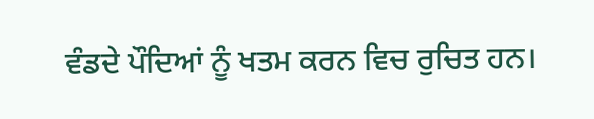ਵੰਡਦੇ ਪੌਦਿਆਂ ਨੂੰ ਖਤਮ ਕਰਨ ਵਿਚ ਰੁਚਿਤ ਹਨ।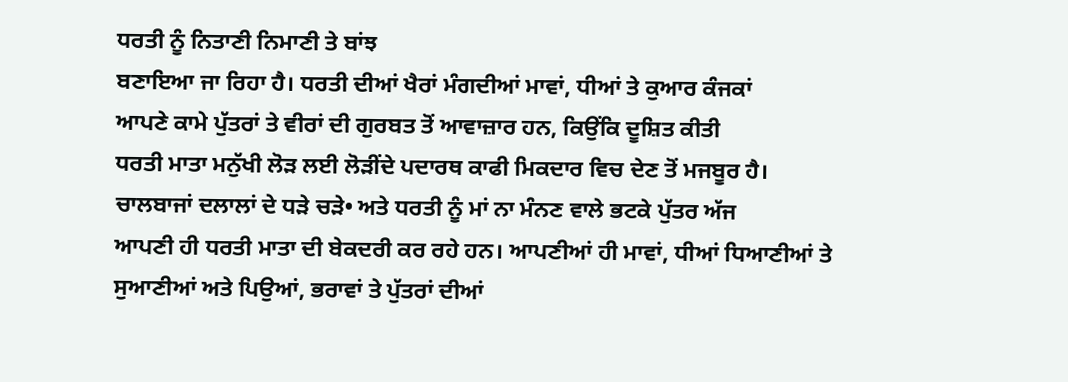ਧਰਤੀ ਨੂੰ ਨਿਤਾਣੀ ਨਿਮਾਣੀ ਤੇ ਬਾਂਝ
ਬਣਾਇਆ ਜਾ ਰਿਹਾ ਹੈ। ਧਰਤੀ ਦੀਆਂ ਖੈਰਾਂ ਮੰਗਦੀਆਂ ਮਾਵਾਂ, ਧੀਆਂ ਤੇ ਕੁਆਰ ਕੰਜਕਾਂ
ਆਪਣੇ ਕਾਮੇ ਪੁੱਤਰਾਂ ਤੇ ਵੀਰਾਂ ਦੀ ਗੁਰਬਤ ਤੋਂ ਆਵਾਜ਼ਾਰ ਹਨ, ਕਿਉਂਕਿ ਦੂਸ਼ਿਤ ਕੀਤੀ
ਧਰਤੀ ਮਾਤਾ ਮਨੁੱਖੀ ਲੋੜ ਲਈ ਲੋੜੀਂਦੇ ਪਦਾਰਥ ਕਾਫੀ ਮਿਕਦਾਰ ਵਿਚ ਦੇਣ ਤੋਂ ਮਜਬੂਰ ਹੈ।
ਚਾਲਬਾਜਾਂ ਦਲਾਲਾਂ ਦੇ ਧੜੇ ਚੜੇ• ਅਤੇ ਧਰਤੀ ਨੂੰ ਮਾਂ ਨਾ ਮੰਨਣ ਵਾਲੇ ਭਟਕੇ ਪੁੱਤਰ ਅੱਜ
ਆਪਣੀ ਹੀ ਧਰਤੀ ਮਾਤਾ ਦੀ ਬੇਕਦਰੀ ਕਰ ਰਹੇ ਹਨ। ਆਪਣੀਆਂ ਹੀ ਮਾਵਾਂ, ਧੀਆਂ ਧਿਆਣੀਆਂ ਤੇ
ਸੁਆਣੀਆਂ ਅਤੇ ਪਿਉਆਂ, ਭਰਾਵਾਂ ਤੇ ਪੁੱਤਰਾਂ ਦੀਆਂ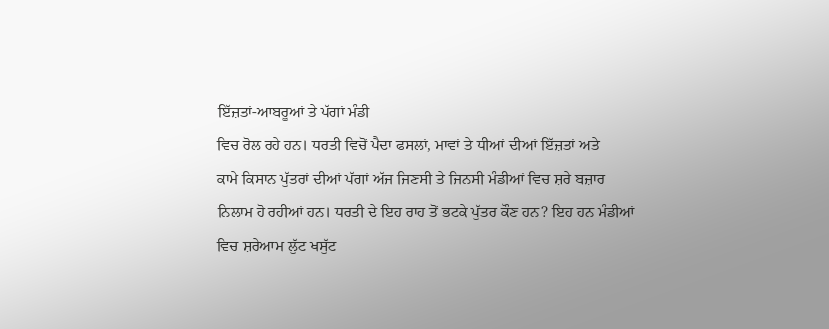ਇੱਜ਼ਤਾਂ-ਆਬਰੂਆਂ ਤੇ ਪੱਗਾਂ ਮੰਡੀ
ਵਿਚ ਰੋਲ ਰਹੇ ਹਨ। ਧਰਤੀ ਵਿਚੋਂ ਪੈਦਾ ਫਸਲਾਂ, ਮਾਵਾਂ ਤੇ ਧੀਆਂ ਦੀਆਂ ਇੱਜ਼ਤਾਂ ਅਤੇ
ਕਾਮੇ ਕਿਸਾਨ ਪੁੱਤਰਾਂ ਦੀਆਂ ਪੱਗਾਂ ਅੱਜ ਜਿਣਸੀ ਤੇ ਜਿਨਸੀ ਮੰਡੀਆਂ ਵਿਚ ਸ਼ਰੇ ਬਜ਼ਾਰ
ਨਿਲਾਮ ਹੋ ਰਹੀਆਂ ਹਨ। ਧਰਤੀ ਦੇ ਇਹ ਰਾਹ ਤੋਂ ਭਟਕੇ ਪੁੱਤਰ ਕੌਣ ਹਨ? ਇਹ ਹਨ ਮੰਡੀਆਂ
ਵਿਚ ਸ਼ਰੇਆਮ ਲੁੱਟ ਖਸੁੱਟ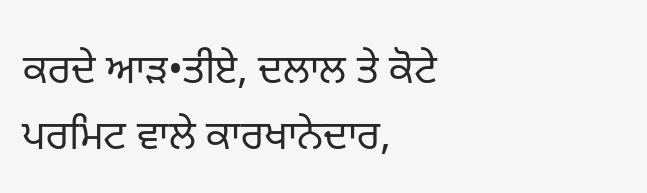ਕਰਦੇ ਆੜ•ਤੀਏ, ਦਲਾਲ ਤੇ ਕੋਟੇ ਪਰਮਿਟ ਵਾਲੇ ਕਾਰਖਾਨੇਦਾਰ,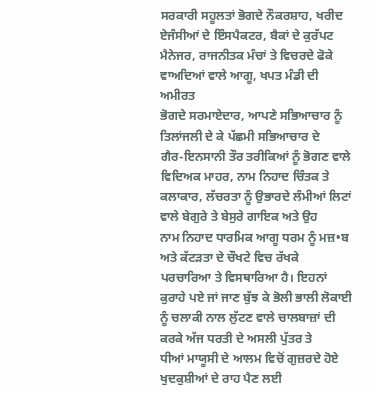ਸਰਕਾਰੀ ਸਹੂਲਤਾਂ ਭੋਗਦੇ ਨੌਕਰਸ਼ਾਹ, ਖਰੀਦ ਏਜੰਸੀਆਂ ਦੇ ਇੰਸਪੈਕਟਰ, ਬੈਕਾਂ ਦੇ ਕੁਰੱਪਟ
ਮੈਨੇਜਰ, ਰਾਜਨੀਤਕ ਮੰਚਾਂ ਤੇ ਵਿਚਰਦੇ ਫੋਕੇ ਵਾਅਦਿਆਂ ਵਾਲੇ ਆਗੂ, ਖਪਤ ਮੰਡੀ ਦੀ ਅਮੀਰਤ
ਭੋਗਦੇ ਸਰਮਾਏਦਾਰ, ਆਪਣੇ ਸਭਿਆਚਾਰ ਨੂੰ ਤਿਲਾਂਜਲੀ ਦੇ ਕੇ ਪੱਛਮੀ ਸਭਿਆਚਾਰ ਦੇ
ਗੈਰ-ਇਨਸਾਨੀ ਤੌਰ ਤਰੀਕਿਆਂ ਨੂੰ ਭੋਗਣ ਵਾਲੇ ਵਿਦਿਅਕ ਮਾਹਰ, ਨਾਮ ਨਿਹਾਦ ਚਿੰਤਕ ਤੇ
ਕਲਾਕਾਰ, ਲੱਚਰਤਾ ਨੂੰ ਉਭਾਰਦੇ ਲੰਮੀਆਂ ਲਿਟਾਂ ਵਾਲੇ ਬੇਗੁਰੇ ਤੇ ਬੇਸੁਰੇ ਗਾਇਕ ਅਤੇ ਉਹ
ਨਾਮ ਨਿਹਾਦ ਧਾਰਮਿਕ ਆਗੂ ਧਰਮ ਨੂੰ ਮਜ਼•ਬ ਅਤੇ ਕੱਟੜਤਾ ਦੇ ਚੌਖਟੇ ਵਿਚ ਰੱਖਕੇ
ਪਰਚਾਰਿਆ ਤੇ ਵਿਸਥਾਰਿਆ ਹੈ। ਇਹਨਾਂ ਕੁਰਾਹੇ ਪਏ ਜਾਂ ਜਾਣ ਬੁੱਝ ਕੇ ਭੋਲੀ ਭਾਲੀ ਲੋਕਾਈ
ਨੂੰ ਚਲਾਕੀ ਨਾਲ ਲੁੱਟਣ ਵਾਲੇ ਚਾਲਬਾਜ਼ਾਂ ਦੀ ਕਰਕੇ ਅੱਜ ਧਰਤੀ ਦੇ ਅਸਲੀ ਪੁੱਤਰ ਤੇ
ਧੀਆਂ ਮਾਯੂਸੀ ਦੇ ਆਲਮ ਵਿਚੋਂ ਗੁਜ਼ਰਦੇ ਹੋਏ ਖੁਦਕੁਸ਼ੀਆਂ ਦੇ ਰਾਹ ਪੈਣ ਲਈ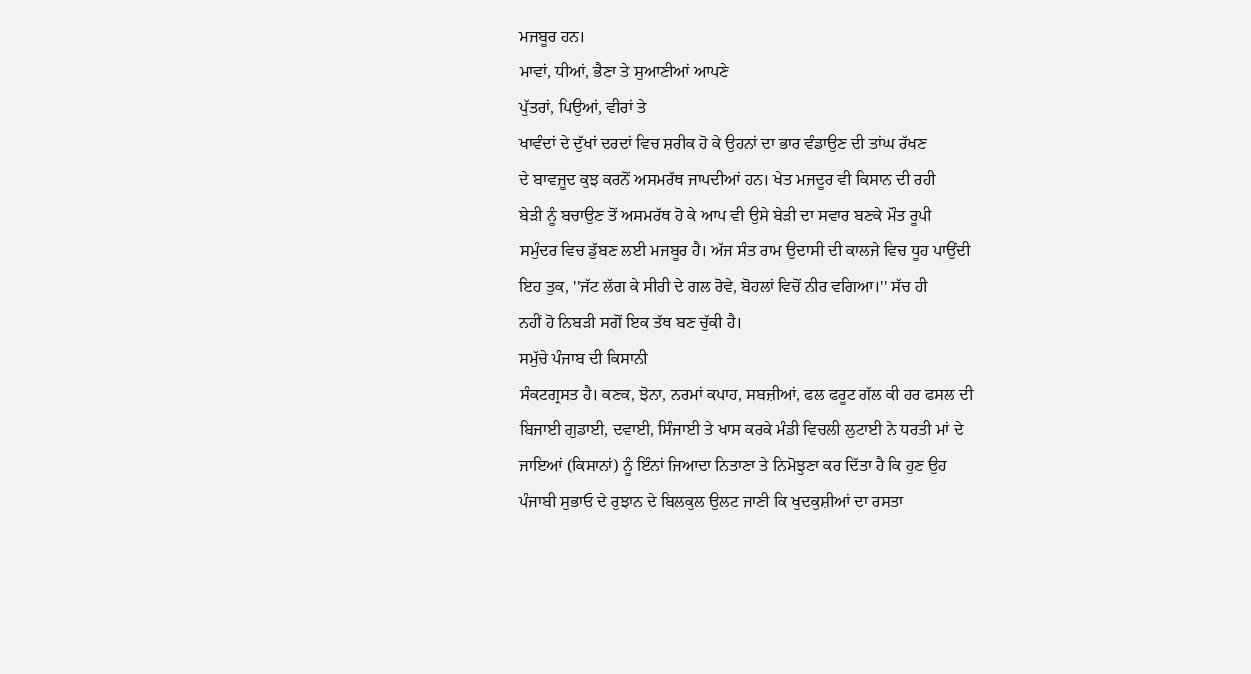ਮਜਬੂਰ ਹਨ।
ਮਾਵਾਂ, ਧੀਆਂ, ਭੈਣਾ ਤੇ ਸੁਆਣੀਆਂ ਆਪਣੇ
ਪੁੱਤਰਾਂ, ਪਿਉਆਂ, ਵੀਰਾਂ ਤੇ
ਖਾਵੰਦਾਂ ਦੇ ਦੁੱਖਾਂ ਦਰਦਾਂ ਵਿਚ ਸ਼ਰੀਕ ਹੋ ਕੇ ਉਹਨਾਂ ਦਾ ਭਾਰ ਵੰਡਾਉਣ ਦੀ ਤਾਂਘ ਰੱਖਣ
ਦੇ ਬਾਵਜੂਦ ਕੁਝ ਕਰਨੋਂ ਅਸਮਰੱਥ ਜਾਪਦੀਆਂ ਹਨ। ਖੇਤ ਮਜਦੂਰ ਵੀ ਕਿਸਾਨ ਦੀ ਰਹੀ
ਬੇੜੀ ਨੂੰ ਬਚਾਉਣ ਤੋਂ ਅਸਮਰੱਥ ਹੋ ਕੇ ਆਪ ਵੀ ਉਸੇ ਬੇੜੀ ਦਾ ਸਵਾਰ ਬਣਕੇ ਮੌਤ ਰੂਪੀ
ਸਮੁੰਦਰ ਵਿਚ ਡੁੱਬਣ ਲਈ ਮਜਬੂਰ ਹੈ। ਅੱਜ ਸੰਤ ਰਾਮ ਉਦਾਸੀ ਦੀ ਕਾਲਜੇ ਵਿਚ ਧੂਹ ਪਾਉਂਦੀ
ਇਹ ਤੁਕ, ''ਜੱਟ ਲੱਗ ਕੇ ਸੀਰੀ ਦੇ ਗਲ ਰੋਵੇ, ਬੋਹਲਾਂ ਵਿਚੋਂ ਨੀਰ ਵਗਿਆ।'' ਸੱਚ ਹੀ
ਨਹੀਂ ਹੋ ਨਿਬੜੀ ਸਗੋਂ ਇਕ ਤੱਥ ਬਣ ਚੁੱਕੀ ਹੈ।
ਸਮੁੱਚੇ ਪੰਜਾਬ ਦੀ ਕਿਸਾਨੀ
ਸੰਕਟਗ੍ਰਸਤ ਹੈ। ਕਣਕ, ਝੋਨਾ, ਨਰਮਾਂ ਕਪਾਹ, ਸਬਜ਼ੀਆਂ, ਫਲ ਫਰੂਟ ਗੱਲ ਕੀ ਹਰ ਫਸਲ ਦੀ
ਬਿਜਾਈ ਗੁਡਾਈ, ਦਵਾਈ, ਸਿੰਜਾਈ ਤੇ ਖਾਸ ਕਰਕੇ ਮੰਡੀ ਵਿਚਲੀ ਲੁਟਾਈ ਨੇ ਧਰਤੀ ਮਾਂ ਦੇ
ਜਾਇਆਂ (ਕਿਸਾਨਾਂ) ਨੂੰ ਇੰਨਾਂ ਜਿਆਦਾ ਨਿਤਾਣਾ ਤੇ ਨਿਮੋਝੁਣਾ ਕਰ ਦਿੱਤਾ ਹੈ ਕਿ ਹੁਣ ਉਹ
ਪੰਜਾਬੀ ਸੁਭਾਓ ਦੇ ਰੁਝਾਨ ਦੇ ਬਿਲਕੁਲ ਉਲਟ ਜਾਣੀ ਕਿ ਖੁਦਕੁਸ਼ੀਆਂ ਦਾ ਰਸਤਾ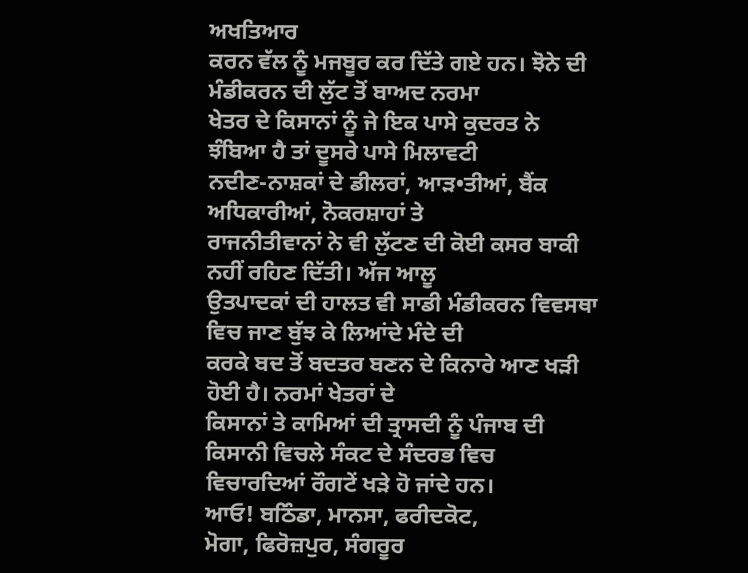ਅਖਤਿਆਰ
ਕਰਨ ਵੱਲ ਨੂੰ ਮਜਬੂਰ ਕਰ ਦਿੱਤੇ ਗਏ ਹਨ। ਝੋਨੇ ਦੀ ਮੰਡੀਕਰਨ ਦੀ ਲੁੱਟ ਤੋਂ ਬਾਅਦ ਨਰਮਾ
ਖੇਤਰ ਦੇ ਕਿਸਾਨਾਂ ਨੂੰ ਜੇ ਇਕ ਪਾਸੇ ਕੁਦਰਤ ਨੇ ਝੰਬਿਆ ਹੈ ਤਾਂ ਦੂਸਰੇ ਪਾਸੇ ਮਿਲਾਵਟੀ
ਨਦੀਣ-ਨਾਸ਼ਕਾਂ ਦੇ ਡੀਲਰਾਂ, ਆੜ•ਤੀਆਂ, ਬੈਂਕ ਅਧਿਕਾਰੀਆਂ, ਨੋਕਰਸ਼ਾਹਾਂ ਤੇ
ਰਾਜਨੀਤੀਵਾਨਾਂ ਨੇ ਵੀ ਲੁੱਟਣ ਦੀ ਕੋਈ ਕਸਰ ਬਾਕੀ ਨਹੀਂ ਰਹਿਣ ਦਿੱਤੀ। ਅੱਜ ਆਲੂ
ਉਤਪਾਦਕਾਂ ਦੀ ਹਾਲਤ ਵੀ ਸਾਡੀ ਮੰਡੀਕਰਨ ਵਿਵਸਥਾ ਵਿਚ ਜਾਣ ਬੁੱਝ ਕੇ ਲਿਆਂਦੇ ਮੰਦੇ ਦੀ
ਕਰਕੇ ਬਦ ਤੋਂ ਬਦਤਰ ਬਣਨ ਦੇ ਕਿਨਾਰੇ ਆਣ ਖੜੀ ਹੋਈ ਹੈ। ਨਰਮਾਂ ਖੇਤਰਾਂ ਦੇ
ਕਿਸਾਨਾਂ ਤੇ ਕਾਮਿਆਂ ਦੀ ਤ੍ਰਾਸਦੀ ਨੂੰ ਪੰਜਾਬ ਦੀ ਕਿਸਾਨੀ ਵਿਚਲੇ ਸੰਕਟ ਦੇ ਸੰਦਰਭ ਵਿਚ
ਵਿਚਾਰਦਿਆਂ ਰੌਗਟੇਂ ਖੜੇ ਹੋ ਜਾਂਦੇ ਹਨ।
ਆਓ! ਬਠਿੰਡਾ, ਮਾਨਸਾ, ਫਰੀਦਕੋਟ,
ਮੋਗਾ, ਫਿਰੋਜ਼ਪੁਰ, ਸੰਗਰੂਰ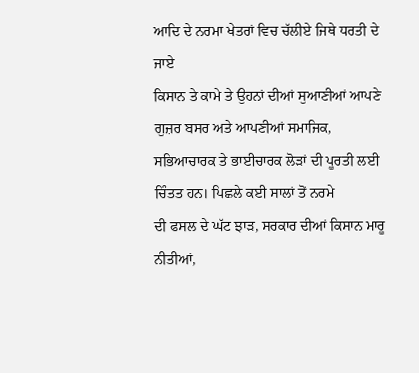ਆਦਿ ਦੇ ਨਰਮਾ ਖੇਤਰਾਂ ਵਿਚ ਚੱਲੀਏ ਜਿਥੇ ਧਰਤੀ ਦੇ ਜਾਏ
ਕਿਸਾਨ ਤੇ ਕਾਮੇ ਤੇ ਉਹਨਾਂ ਦੀਆਂ ਸੁਆਣੀਆਂ ਆਪਣੇ ਗੁਜ਼ਰ ਬਸਰ ਅਤੇ ਆਪਣੀਆਂ ਸਮਾਜਿਕ,
ਸਭਿਆਚਾਰਕ ਤੇ ਭਾਈਚਾਰਕ ਲੋੜਾਂ ਦੀ ਪੂਰਤੀ ਲਈ ਚਿੰਤਤ ਹਨ। ਪਿਛਲੇ ਕਈ ਸਾਲਾਂ ਤੋਂ ਨਰਮੇ
ਦੀ ਫਸਲ ਦੇ ਘੱਟ ਝਾੜ, ਸਰਕਾਰ ਦੀਆਂ ਕਿਸਾਨ ਮਾਰੂ ਨੀਤੀਆਂ,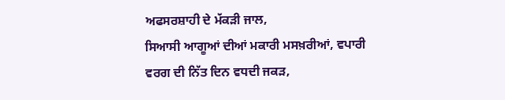ਅਫਸਰਸ਼ਾਹੀ ਦੇ ਮੱਕੜੀ ਜਾਲ,
ਸਿਆਸੀ ਆਗੂਆਂ ਦੀਆਂ ਮਕਾਰੀ ਮਸਖ਼ਰੀਆਂ, ਵਪਾਰੀ ਵਰਗ ਦੀ ਨਿੱਤ ਦਿਨ ਵਧਦੀ ਜਕੜ,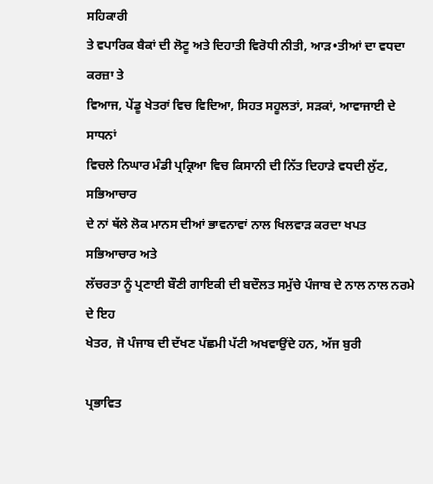ਸਹਿਕਾਰੀ
ਤੇ ਵਪਾਰਿਕ ਬੈਕਾਂ ਦੀ ਲੋਟੂ ਅਤੇ ਦਿਹਾਤੀ ਵਿਰੋਧੀ ਨੀਤੀ, ਆੜ•ਤੀਆਂ ਦਾ ਵਧਦਾ ਕਰਜ਼ਾ ਤੇ
ਵਿਆਜ, ਪੇਂਡੂ ਖੇਤਰਾਂ ਵਿਚ ਵਿਦਿਆ, ਸਿਹਤ ਸਹੂਲਤਾਂ, ਸੜਕਾਂ, ਆਵਾਜਾਈ ਦੇ ਸਾਧਨਾਂ
ਵਿਚਲੇ ਨਿਘਾਰ ਮੰਡੀ ਪ੍ਰਕ੍ਰਿਆ ਵਿਚ ਕਿਸਾਨੀ ਦੀ ਨਿੱਤ ਦਿਹਾੜੇ ਵਧਦੀ ਲੁੱਟ, ਸਭਿਆਚਾਰ
ਦੇ ਨਾਂ ਥੱਲੇ ਲੋਕ ਮਾਨਸ ਦੀਆਂ ਭਾਵਨਾਵਾਂ ਨਾਲ ਖਿਲਵਾੜ ਕਰਦਾ ਖਪਤ ਸਭਿਆਚਾਰ ਅਤੇ
ਲੱਚਰਤਾ ਨੂੰ ਪ੍ਰਣਾਈ ਬੌਣੀ ਗਾਇਕੀ ਦੀ ਬਦੌਲਤ ਸਮੁੱਚੇ ਪੰਜਾਬ ਦੇ ਨਾਲ ਨਾਲ ਨਰਮੇ ਦੇ ਇਹ
ਖੇਤਰ, ਜੋ ਪੰਜਾਬ ਦੀ ਦੱਖਣ ਪੱਛਮੀ ਪੱਟੀ ਅਖਵਾਉਂਦੇ ਹਨ, ਅੱਜ ਬੁਰੀ

ਪ੍ਰਭਾਵਿਤ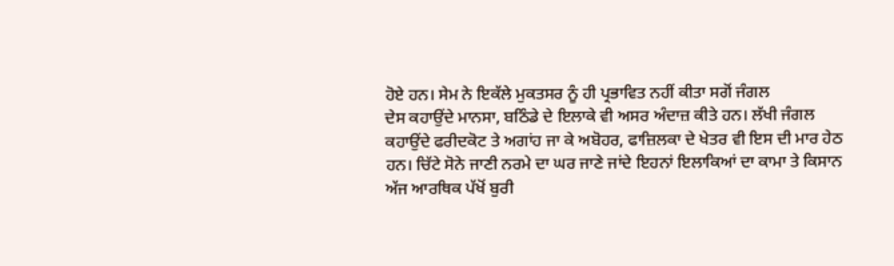ਹੋਏ ਹਨ। ਸੇਮ ਨੇ ਇਕੱਲੇ ਮੁਕਤਸਰ ਨੂੰ ਹੀ ਪ੍ਰਭਾਵਿਤ ਨਹੀਂ ਕੀਤਾ ਸਗੋਂ ਜੰਗਲ
ਦੇਸ ਕਹਾਉਂਦੇ ਮਾਨਸਾ, ਬਠਿੰਡੇ ਦੇ ਇਲਾਕੇ ਵੀ ਅਸਰ ਅੰਦਾਜ਼ ਕੀਤੇ ਹਨ। ਲੱਖੀ ਜੰਗਲ
ਕਹਾਉਂਦੇ ਫਰੀਦਕੋਟ ਤੇ ਅਗਾਂਹ ਜਾ ਕੇ ਅਬੋਹਰ, ਫਾਜ਼ਿਲਕਾ ਦੇ ਖੇਤਰ ਵੀ ਇਸ ਦੀ ਮਾਰ ਹੇਠ
ਹਨ। ਚਿੱਟੇ ਸੋਨੇ ਜਾਣੀ ਨਰਮੇ ਦਾ ਘਰ ਜਾਣੇ ਜਾਂਦੇ ਇਹਨਾਂ ਇਲਾਕਿਆਂ ਦਾ ਕਾਮਾ ਤੇ ਕਿਸਾਨ
ਅੱਜ ਆਰਥਿਕ ਪੱਖੋਂ ਬੁਰੀ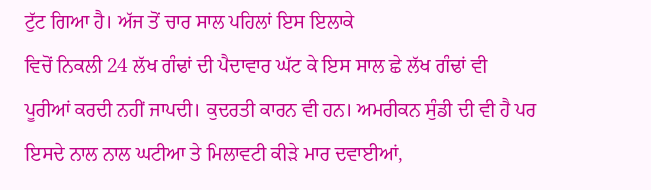ਟੁੱਟ ਗਿਆ ਹੈ। ਅੱਜ ਤੋਂ ਚਾਰ ਸਾਲ ਪਹਿਲਾਂ ਇਸ ਇਲਾਕੇ
ਵਿਚੋਂ ਨਿਕਲੀ 24 ਲੱਖ ਗੰਢਾਂ ਦੀ ਪੈਦਾਵਾਰ ਘੱਟ ਕੇ ਇਸ ਸਾਲ ਛੇ ਲੱਖ ਗੰਢਾਂ ਵੀ
ਪੂਰੀਆਂ ਕਰਦੀ ਨਹੀਂ ਜਾਪਦੀ। ਕੁਦਰਤੀ ਕਾਰਨ ਵੀ ਹਨ। ਅਮਰੀਕਨ ਸੁੰਡੀ ਦੀ ਵੀ ਹੈ ਪਰ
ਇਸਦੇ ਨਾਲ ਨਾਲ ਘਟੀਆ ਤੇ ਮਿਲਾਵਟੀ ਕੀੜੇ ਮਾਰ ਦਵਾਈਆਂ,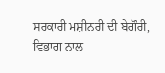ਸਰਕਾਰੀ ਮਸ਼ੀਨਰੀ ਦੀ ਬੇਗੌਰੀ,
ਵਿਭਾਗ ਨਾਲ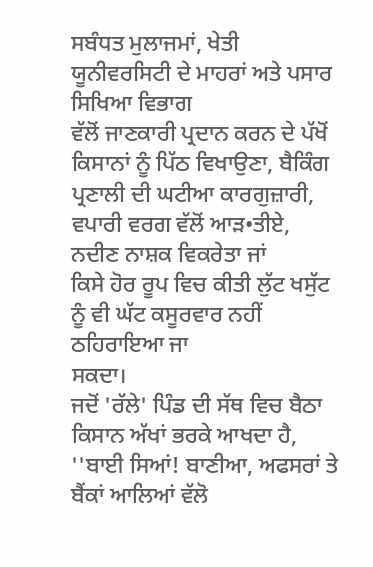ਸਬੰਧਤ ਮੁਲਾਜਮਾਂ, ਖੇਤੀ ਯੂਨੀਵਰਸਿਟੀ ਦੇ ਮਾਹਰਾਂ ਅਤੇ ਪਸਾਰ ਸਿਖਿਆ ਵਿਭਾਗ
ਵੱਲੋਂ ਜਾਣਕਾਰੀ ਪ੍ਰਦਾਨ ਕਰਨ ਦੇ ਪੱਖੋਂ ਕਿਸਾਨਾਂ ਨੂੰ ਪਿੱਠ ਵਿਖਾਉਣਾ, ਬੈਕਿੰਗ
ਪ੍ਰਣਾਲੀ ਦੀ ਘਟੀਆ ਕਾਰਗੁਜ਼ਾਰੀ, ਵਪਾਰੀ ਵਰਗ ਵੱਲੋਂ ਆੜ•ਤੀਏ, ਨਦੀਣ ਨਾਸ਼ਕ ਵਿਕਰੇਤਾ ਜਾਂ
ਕਿਸੇ ਹੋਰ ਰੂਪ ਵਿਚ ਕੀਤੀ ਲੁੱਟ ਖਸੁੱਟ ਨੂੰ ਵੀ ਘੱਟ ਕਸੂਰਵਾਰ ਨਹੀਂ ਠਹਿਰਾਇਆ ਜਾ
ਸਕਦਾ।
ਜਦੋਂ 'ਰੱਲੇ' ਪਿੰਡ ਦੀ ਸੱਥ ਵਿਚ ਬੈਠਾ ਕਿਸਾਨ ਅੱਖਾਂ ਭਰਕੇ ਆਖਦਾ ਹੈ,
''ਬਾਈ ਸਿਆਂ! ਬਾਣੀਆ, ਅਫਸਰਾਂ ਤੇ ਬੈਂਕਾਂ ਆਲਿਆਂ ਵੱਲੋ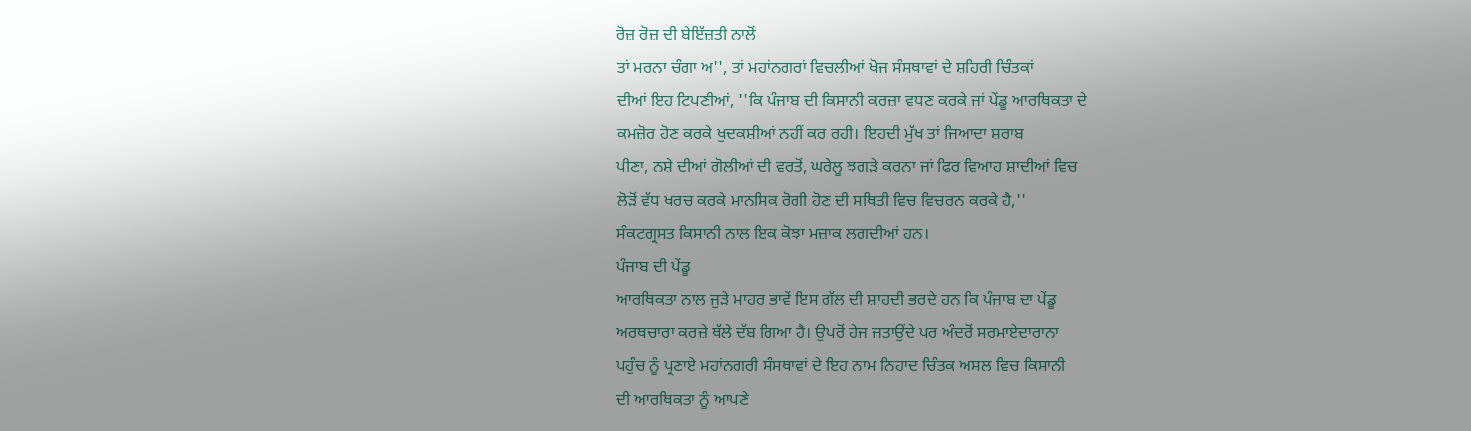ਰੋਜ਼ ਰੋਜ਼ ਦੀ ਬੇਇੱਜ਼ਤੀ ਨਾਲੋਂ
ਤਾਂ ਮਰਨਾ ਚੰਗਾ ਅ'', ਤਾਂ ਮਹਾਂਨਗਰਾਂ ਵਿਚਲੀਆਂ ਖੋਜ ਸੰਸਥਾਵਾਂ ਦੇ ਸ਼ਹਿਰੀ ਚਿੰਤਕਾਂ
ਦੀਆਂ ਇਹ ਟਿਪਣੀਆਂ, ''ਕਿ ਪੰਜਾਬ ਦੀ ਕਿਸਾਨੀ ਕਰਜ਼ਾ ਵਧਣ ਕਰਕੇ ਜਾਂ ਪੇਂਡੂ ਆਰਥਿਕਤਾ ਦੇ
ਕਮਜ਼ੋਰ ਹੋਣ ਕਰਕੇ ਖੁਦਕਸ਼ੀਆਂ ਨਹੀਂ ਕਰ ਰਹੀ। ਇਹਦੀ ਮੁੱਖ ਤਾਂ ਜਿਆਦਾ ਸ਼ਰਾਬ
ਪੀਣਾ, ਨਸ਼ੇ ਦੀਆਂ ਗੋਲੀਆਂ ਦੀ ਵਰਤੋਂ, ਘਰੇਲੂ ਝਗੜੇ ਕਰਨਾ ਜਾਂ ਫਿਰ ਵਿਆਹ ਸ਼ਾਦੀਆਂ ਵਿਚ
ਲੋੜੋਂ ਵੱਧ ਖਰਚ ਕਰਕੇ ਮਾਨਸਿਕ ਰੋਗੀ ਹੋਣ ਦੀ ਸਥਿਤੀ ਵਿਚ ਵਿਚਰਨ ਕਰਕੇ ਹੈ,''
ਸੰਕਟਗ੍ਰਸਤ ਕਿਸਾਨੀ ਨਾਲ ਇਕ ਕੋਝਾ ਮਜ਼ਾਕ ਲਗਦੀਆਂ ਹਨ।
ਪੰਜਾਬ ਦੀ ਪੇਂਡੂ
ਆਰਥਿਕਤਾ ਨਾਲ ਜੁੜੇ ਮਾਹਰ ਭਾਵੇਂ ਇਸ ਗੱਲ ਦੀ ਸ਼ਾਹਦੀ ਭਰਦੇ ਹਨ ਕਿ ਪੰਜਾਬ ਦਾ ਪੇਂਡੂ
ਅਰਥਚਾਰਾ ਕਰਜ਼ੇ ਥੱਲੇ ਦੱਬ ਗਿਆ ਹੈ। ਉਪਰੋਂ ਹੇਜ ਜਤਾਉਂਦੇ ਪਰ ਅੰਦਰੋਂ ਸਰਮਾਏਦਾਰਾਨਾ
ਪਹੁੰਚ ਨੂੰ ਪ੍ਰਣਾਏ ਮਹਾਂਨਗਰੀ ਸੰਸਥਾਵਾਂ ਦੇ ਇਹ ਨਾਮ ਨਿਹਾਦ ਚਿੰਤਕ ਅਸਲ ਵਿਚ ਕਿਸਾਨੀ
ਦੀ ਆਰਥਿਕਤਾ ਨੂੰ ਆਪਣੇ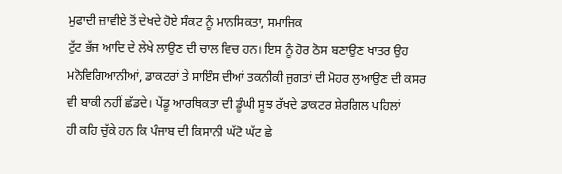ਮੁਫਾਦੀ ਜ਼ਾਵੀਏ ਤੋਂ ਦੇਖਦੇ ਹੋਏ ਸੰਕਟ ਨੂੰ ਮਾਨਸਿਕਤਾ, ਸਮਾਜਿਕ
ਟੁੱਟ ਭੱਜ ਆਦਿ ਦੇ ਲੇਖੇ ਲਾਉਣ ਦੀ ਚਾਲ ਵਿਚ ਹਨ। ਇਸ ਨੂੰ ਹੋਰ ਠੋਸ ਬਣਾਉਣ ਖਾਤਰ ਉਹ
ਮਨੋਵਿਗਿਆਨੀਆਂ, ਡਾਕਟਰਾਂ ਤੇ ਸਾਇੰਸ ਦੀਆਂ ਤਕਨੀਕੀ ਜੁਗਤਾਂ ਦੀ ਮੋਹਰ ਲੁਆਉਣ ਦੀ ਕਸਰ
ਵੀ ਬਾਕੀ ਨਹੀਂ ਛੱਡਦੇ। ਪੇਂਡੂ ਆਰਥਿਕਤਾ ਦੀ ਡੂੰਘੀ ਸੂਝ ਰੱਖਦੇ ਡਾਕਟਰ ਸ਼ੇਰਗਿਲ ਪਹਿਲਾਂ
ਹੀ ਕਹਿ ਚੁੱਕੇ ਹਨ ਕਿ ਪੰਜਾਬ ਦੀ ਕਿਸਾਨੀ ਘੱਟੋ ਘੱਟ ਛੇ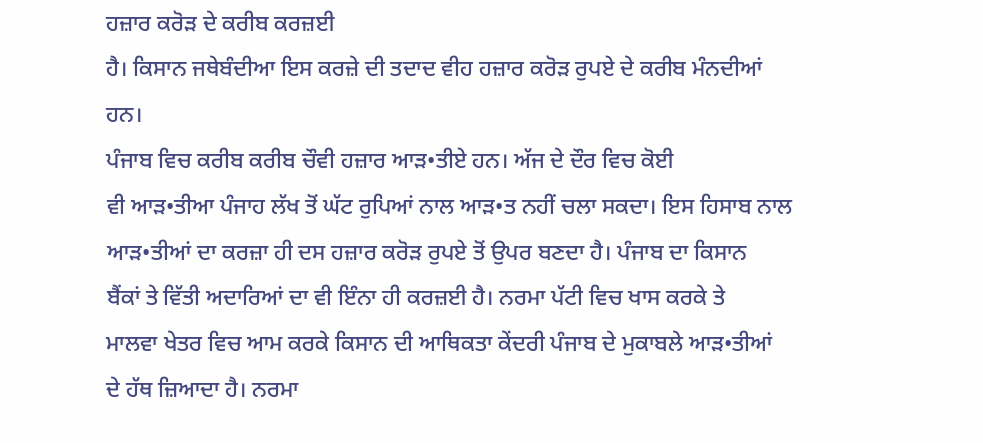ਹਜ਼ਾਰ ਕਰੋੜ ਦੇ ਕਰੀਬ ਕਰਜ਼ਈ
ਹੈ। ਕਿਸਾਨ ਜਥੇਬੰਦੀਆ ਇਸ ਕਰਜ਼ੇ ਦੀ ਤਦਾਦ ਵੀਹ ਹਜ਼ਾਰ ਕਰੋੜ ਰੁਪਏ ਦੇ ਕਰੀਬ ਮੰਨਦੀਆਂ
ਹਨ।
ਪੰਜਾਬ ਵਿਚ ਕਰੀਬ ਕਰੀਬ ਚੌਵੀ ਹਜ਼ਾਰ ਆੜ•ਤੀਏ ਹਨ। ਅੱਜ ਦੇ ਦੌਰ ਵਿਚ ਕੋਈ
ਵੀ ਆੜ•ਤੀਆ ਪੰਜਾਹ ਲੱਖ ਤੋਂ ਘੱਟ ਰੁਪਿਆਂ ਨਾਲ ਆੜ•ਤ ਨਹੀਂ ਚਲਾ ਸਕਦਾ। ਇਸ ਹਿਸਾਬ ਨਾਲ
ਆੜ•ਤੀਆਂ ਦਾ ਕਰਜ਼ਾ ਹੀ ਦਸ ਹਜ਼ਾਰ ਕਰੋੜ ਰੁਪਏ ਤੋਂ ਉਪਰ ਬਣਦਾ ਹੈ। ਪੰਜਾਬ ਦਾ ਕਿਸਾਨ
ਬੈਂਕਾਂ ਤੇ ਵਿੱਤੀ ਅਦਾਰਿਆਂ ਦਾ ਵੀ ਇੰਨਾ ਹੀ ਕਰਜ਼ਈ ਹੈ। ਨਰਮਾ ਪੱਟੀ ਵਿਚ ਖਾਸ ਕਰਕੇ ਤੇ
ਮਾਲਵਾ ਖੇਤਰ ਵਿਚ ਆਮ ਕਰਕੇ ਕਿਸਾਨ ਦੀ ਆਥਿਕਤਾ ਕੇਂਦਰੀ ਪੰਜਾਬ ਦੇ ਮੁਕਾਬਲੇ ਆੜ•ਤੀਆਂ
ਦੇ ਹੱਥ ਜ਼ਿਆਦਾ ਹੈ। ਨਰਮਾ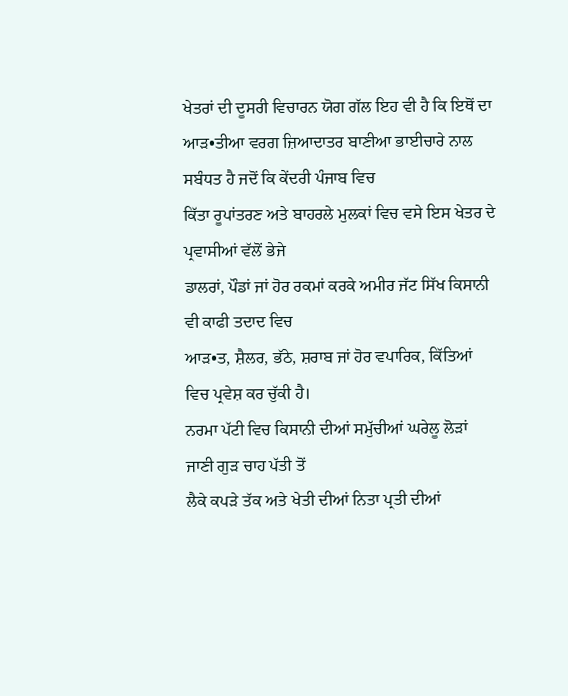ਖੇਤਰਾਂ ਦੀ ਦੂਸਰੀ ਵਿਚਾਰਨ ਯੋਗ ਗੱਲ ਇਹ ਵੀ ਹੈ ਕਿ ਇਥੋਂ ਦਾ
ਆੜ•ਤੀਆ ਵਰਗ ਜ਼ਿਆਦਾਤਰ ਬਾਣੀਆ ਭਾਈਚਾਰੇ ਨਾਲ ਸਬੰਧਤ ਹੈ ਜਦੋਂ ਕਿ ਕੇਂਦਰੀ ਪੰਜਾਬ ਵਿਚ
ਕਿੱਤਾ ਰੂਪਾਂਤਰਣ ਅਤੇ ਬਾਹਰਲੇ ਮੁਲਕਾਂ ਵਿਚ ਵਸੇ ਇਸ ਖੇਤਰ ਦੇ ਪ੍ਰਵਾਸੀਆਂ ਵੱਲੋਂ ਭੇਜੇ
ਡਾਲਰਾਂ, ਪੌਡਾਂ ਜਾਂ ਹੋਰ ਰਕਮਾਂ ਕਰਕੇ ਅਮੀਰ ਜੱਟ ਸਿੱਖ ਕਿਸਾਨੀ ਵੀ ਕਾਫੀ ਤਦਾਦ ਵਿਚ
ਆੜ•ਤ, ਸ਼ੈਲਰ, ਭੱਠੇ, ਸ਼ਰਾਬ ਜਾਂ ਹੋਰ ਵਪਾਰਿਕ, ਕਿੱਤਿਆਂ ਵਿਚ ਪ੍ਰਵੇਸ਼ ਕਰ ਚੁੱਕੀ ਹੈ।
ਨਰਮਾ ਪੱਟੀ ਵਿਚ ਕਿਸਾਨੀ ਦੀਆਂ ਸਮੁੱਚੀਆਂ ਘਰੇਲੂ ਲੋੜਾਂ ਜਾਣੀ ਗੁੜ ਚਾਹ ਪੱਤੀ ਤੋਂ
ਲੈਕੇ ਕਪੜੇ ਤੱਕ ਅਤੇ ਖੇਤੀ ਦੀਆਂ ਨਿਤਾ ਪ੍ਰਤੀ ਦੀਆਂ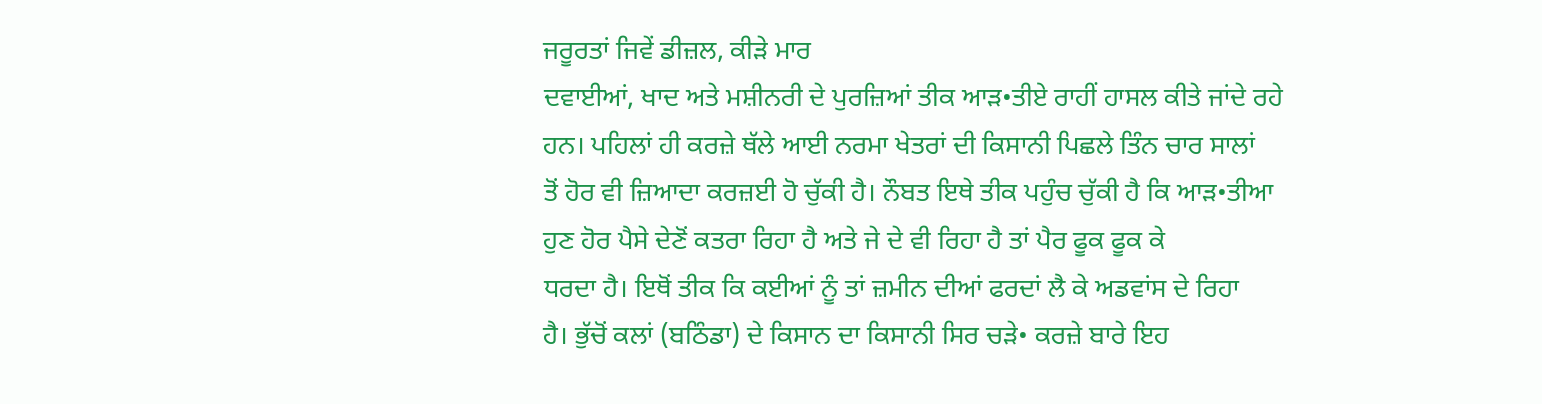ਜਰੂਰਤਾਂ ਜਿਵੇਂ ਡੀਜ਼ਲ, ਕੀੜੇ ਮਾਰ
ਦਵਾਈਆਂ, ਖਾਦ ਅਤੇ ਮਸ਼ੀਨਰੀ ਦੇ ਪੁਰਜ਼ਿਆਂ ਤੀਕ ਆੜ•ਤੀਏ ਰਾਹੀਂ ਹਾਸਲ ਕੀਤੇ ਜਾਂਦੇ ਰਹੇ
ਹਨ। ਪਹਿਲਾਂ ਹੀ ਕਰਜ਼ੇ ਥੱਲੇ ਆਈ ਨਰਮਾ ਖੇਤਰਾਂ ਦੀ ਕਿਸਾਨੀ ਪਿਛਲੇ ਤਿੰਨ ਚਾਰ ਸਾਲਾਂ
ਤੋਂ ਹੋਰ ਵੀ ਜ਼ਿਆਦਾ ਕਰਜ਼ਈ ਹੋ ਚੁੱਕੀ ਹੈ। ਨੌਬਤ ਇਥੇ ਤੀਕ ਪਹੁੰਚ ਚੁੱਕੀ ਹੈ ਕਿ ਆੜ•ਤੀਆ
ਹੁਣ ਹੋਰ ਪੈਸੇ ਦੇਣੋਂ ਕਤਰਾ ਰਿਹਾ ਹੈ ਅਤੇ ਜੇ ਦੇ ਵੀ ਰਿਹਾ ਹੈ ਤਾਂ ਪੈਰ ਫੂਕ ਫੂਕ ਕੇ
ਧਰਦਾ ਹੈ। ਇਥੋਂ ਤੀਕ ਕਿ ਕਈਆਂ ਨੂੰ ਤਾਂ ਜ਼ਮੀਨ ਦੀਆਂ ਫਰਦਾਂ ਲੈ ਕੇ ਅਡਵਾਂਸ ਦੇ ਰਿਹਾ
ਹੈ। ਭੁੱਚੋਂ ਕਲਾਂ (ਬਠਿੰਡਾ) ਦੇ ਕਿਸਾਨ ਦਾ ਕਿਸਾਨੀ ਸਿਰ ਚੜੇ• ਕਰਜ਼ੇ ਬਾਰੇ ਇਹ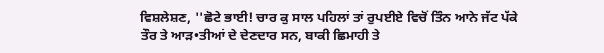ਵਿਸ਼ਲੇਸ਼ਣ, ''ਛੋਟੇ ਭਾਈ! ਚਾਰ ਕੁ ਸਾਲ ਪਹਿਲਾਂ ਤਾਂ ਰੁਪਈਏ ਵਿਚੋਂ ਤਿੰਨ ਆਨੇ ਜੱਟ ਪੱਕੇ
ਤੌਰ ਤੇ ਆੜ•ਤੀਆਂ ਦੇ ਦੇਣਦਾਰ ਸਨ, ਬਾਕੀ ਛਿਮਾਹੀ ਤੇ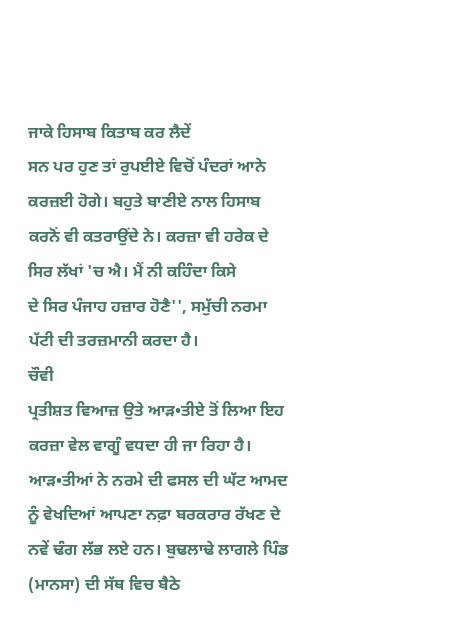ਜਾਕੇ ਹਿਸਾਬ ਕਿਤਾਬ ਕਰ ਲੈਦੇਂ
ਸਨ ਪਰ ਹੁਣ ਤਾਂ ਰੁਪਈਏ ਵਿਚੋਂ ਪੰਦਰਾਂ ਆਨੇ ਕਰਜ਼ਈ ਹੋਗੇ। ਬਹੁਤੇ ਬਾਣੀਏ ਨਾਲ ਹਿਸਾਬ
ਕਰਨੋਂ ਵੀ ਕਤਰਾਉਂਦੇ ਨੇ। ਕਰਜ਼ਾ ਵੀ ਹਰੇਕ ਦੇ ਸਿਰ ਲੱਖਾਂ 'ਚ ਐ। ਮੈਂ ਨੀ ਕਹਿੰਦਾ ਕਿਸੇ
ਦੇ ਸਿਰ ਪੰਜਾਹ ਹਜ਼ਾਰ ਹੋਣੈ'', ਸਮੁੱਚੀ ਨਰਮਾ ਪੱਟੀ ਦੀ ਤਰਜ਼ਮਾਨੀ ਕਰਦਾ ਹੈ।
ਚੌਵੀ
ਪ੍ਰਤੀਸ਼ਤ ਵਿਆਜ਼ ਉਤੇ ਆੜ•ਤੀਏ ਤੋਂ ਲਿਆ ਇਹ ਕਰਜ਼ਾ ਵੇਲ ਵਾਗੂੰ ਵਧਦਾ ਹੀ ਜਾ ਰਿਹਾ ਹੈ।
ਆੜ•ਤੀਆਂ ਨੇ ਨਰਮੇ ਦੀ ਫਸਲ ਦੀ ਘੱਟ ਆਮਦ ਨੂੰ ਵੇਖਦਿਆਂ ਆਪਣਾ ਨਫ਼ਾ ਬਰਕਰਾਰ ਰੱਖਣ ਦੇ
ਨਵੇਂ ਢੰਗ ਲੱਭ ਲਏ ਹਨ। ਬੁਢਲਾਢੇ ਲਾਗਲੇ ਪਿੰਡ (ਮਾਨਸਾ) ਦੀ ਸੱਥ ਵਿਚ ਬੈਠੇ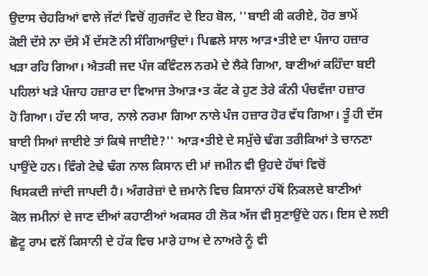ਉਦਾਸ ਚੇਹਰਿਆਂ ਵਾਲੇ ਜੱਟਾਂ ਵਿਚੋਂ ਗੁਰਜੰਟ ਦੇ ਇਹ ਬੋਲ, ''ਬਾਈ ਕੀ ਕਰੀਏ, ਹੋਰ ਭਾਮੇਂ
ਕੋਈ ਦੱਸੇ ਨਾ ਦੱਸੇ ਮੈਂ ਦੱਸਣੋ ਨੀ ਸੰਗਿਆਉਦਾਂ। ਪਿਛਲੇ ਸਾਲ ਆੜ•ਤੀਏ ਦਾ ਪੰਜਾਹ ਹਜ਼ਾਰ
ਖੜਾ ਰਹਿ ਗਿਆ। ਐਤਕੀ ਜਦ ਪੰਜ ਕਵਿੰਟਲ ਨਰਮੇ ਦੇ ਲੈਕੇ ਗਿਆ, ਬਾਣੀਆਂ ਕਹਿੰਦਾ ਬਈ
ਪਹਿਲਾਂ ਖੜੇ ਪੰਜਾਹ ਹਜ਼ਾਰ ਦਾ ਵਿਆਜ ਤੇਆੜ•ਤ ਕੱਟ ਕੇ ਹੁਣ ਤੇਰੇ ਕੰਨੀ ਪੰਚਵੰਜਾ ਹਜ਼ਾਰ
ਹੋ ਗਿਆ। ਹੱਦ ਨੀ ਯਾਰ, ਨਾਲੇ ਨਰਮਾ ਗਿਆ ਨਾਲੇ ਪੰਜ ਹਜ਼ਾਰ ਹੋਰ ਵੱਧ ਗਿਆ। ਤੂੰ ਹੀ ਦੱਸ
ਬਾਈ ਸਿਆਂ ਜਾਈਏ ਤਾਂ ਕਿਥੇ ਜਾਈਏ?'' ਆੜ•ਤੀਏ ਦੇ ਸਮੁੱਚੇ ਢੰਗ ਤਰੀਕਿਆਂ ਤੇ ਚਾਨਣਾ
ਪਾਉਂਦੇ ਹਨ। ਵਿੰਗੇ ਟੇਢੇ ਢੰਗ ਨਾਲ ਕਿਸਾਨ ਦੀ ਮਾਂ ਜਮੀਨ ਵੀ ਉਹਦੇ ਹੱਥਾਂ ਵਿਚੋਂ
ਖਿਸਕਦੀ ਜਾਂਦੀ ਜਾਪਦੀ ਹੈ। ਅੰਗਰੇਜ਼ਾਂ ਦੇ ਜ਼ਮਾਨੇ ਵਿਚ ਕਿਸਾਨਾਂ ਹੱਥੋਂ ਨਿਕਲਦੇ ਬਾਣੀਆਂ
ਕੋਲ ਜਮੀਨਾਂ ਦੇ ਜਾਣ ਦੀਆਂ ਕਹਾਣੀਆਂ ਅਕਸਰ ਹੀ ਲੋਕ ਅੱਜ ਵੀ ਸੁਣਾਉਂਦੇ ਹਨ। ਇਸ ਦੇ ਲਈ
ਛੋਟੂ ਰਾਮ ਵਲੋਂ ਕਿਸਾਨੀ ਦੇ ਹੱਕ ਵਿਚ ਮਾਰੇ ਹਾਅ ਦੇ ਨਾਅਰੇ ਨੂੰ ਵੀ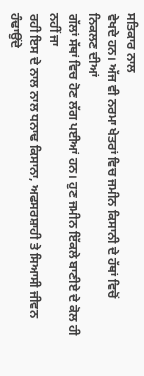ਸਤਿਕਾਰ ਨਾਲ
ਵੇਖਦੇ ਹਨ। ਅੱਜ ਵੀ ਨਰਮਾ ਖੇਤਰਾਂ ਵਿਚ ਜਮੀਨ ਕਿਸਾਨੀ ਦੇ ਹੱਥਾਂ ਵਿਚੋਂ ਨਿਕਲਣ ਦੀਆਂ
ਗੱਲਾਂ ਸੱਥਾਂ ਵਿਚ ਹੋਣ ਲੱਗ ਪਈਆਂ ਹਨ। ਹੁਣ ਜਮੀਨ ਇੱਕਲੇ ਬਾਣੀਏ ਦੇ ਕੋਲ ਹੀ ਨਹੀਂ ਜਾ
ਰਹੀ ਇਸ ਦੇ ਨਾਲ ਨਾਲ ਧਨਾਢ ਕਿਸਾਨਾ, ਅਫਸਰਸ਼ਾਹੀ ਤੇ ਸਿਆਸੀ ਜੀਵਨ ਹੰਢਾਉਂਦੇ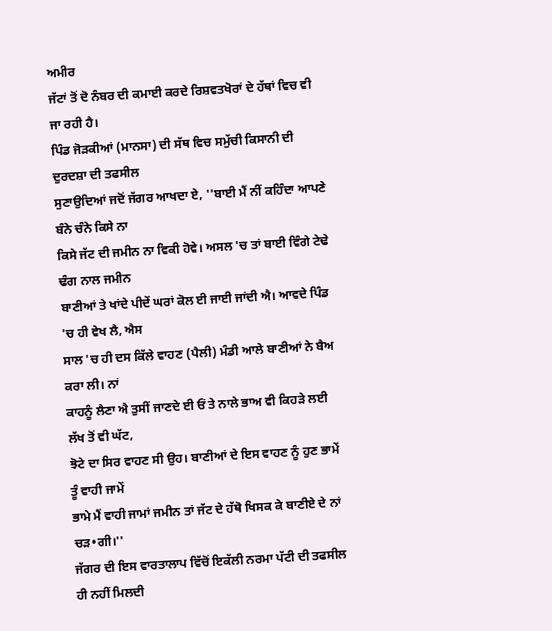ਅਮੀਰ
ਜੱਟਾਂ ਤੋਂ ਦੋ ਨੰਬਰ ਦੀ ਕਮਾਈ ਕਰਦੇ ਰਿਸ਼ਵਤਖੋਰਾਂ ਦੇ ਹੱਥਾਂ ਵਿਚ ਵੀ ਜਾ ਰਹੀ ਹੈ।
ਪਿੰਡ ਜੋੜਕੀਆਂ (ਮਾਨਸਾ) ਦੀ ਸੱਥ ਵਿਚ ਸਮੁੱਚੀ ਕਿਸਾਨੀ ਦੀ ਦੁਰਦਸ਼ਾ ਦੀ ਤਫਸੀਲ
ਸੁਣਾਉਦਿਆਂ ਜਦੋਂ ਜੱਗਰ ਆਖਦਾ ਏ, ''ਬਾਈ ਮੈਂ ਨੀਂ ਕਹਿੰਦਾ ਆਪਣੇ ਬੰਨੇ ਚੰਨੇ ਕਿਸੇ ਨਾ
ਕਿਸੇ ਜੱਟ ਦੀ ਜਮੀਨ ਨਾ ਵਿਕੀ ਹੋਵੇ। ਅਸਲ 'ਚ ਤਾਂ ਬਾਈ ਵਿੰਗੇ ਟੇਢੇ ਢੰਗ ਨਾਲ ਜਮੀਨ
ਬਾਣੀਆਂ ਤੇ ਖਾਂਦੇ ਪੀਦੇਂ ਘਰਾਂ ਕੋਲ ਈ ਜਾਈ ਜਾਂਦੀ ਐ। ਆਵਦੇ ਪਿੰਡ 'ਚ ਹੀ ਵੇਖ ਲੈ, ਐਸ
ਸਾਲ 'ਚ ਹੀ ਦਸ ਕਿੱਲੇ ਵਾਹਣ (ਪੈਲੀ) ਮੰਡੀ ਆਲੇ ਬਾਣੀਆਂ ਨੇ ਬੈਅ ਕਰਾ ਲੀ। ਨਾਂ
ਕਾਹਨੂੰ ਲੈਣਾ ਐ ਤੁਸੀਂ ਜਾਣਦੇ ਈ ਓਂ ਤੇ ਨਾਲੇ ਭਾਅ ਵੀ ਕਿਹੜੇ ਲਈ ਲੱਖ ਤੋਂ ਵੀ ਘੱਟ,
ਝੋਟੇ ਦਾ ਸਿਰ ਵਾਹਣ ਸੀ ਉਹ। ਬਾਣੀਆਂ ਦੇ ਇਸ ਵਾਹਣ ਨੂੰ ਹੁਣ ਭਾਮੇਂ ਤੂੰ ਵਾਹੀ ਜਾਮੇਂ
ਭਾਮੇ ਮੈਂ ਵਾਹੀ ਜਾਮਾਂ ਜਮੀਨ ਤਾਂ ਜੱਟ ਦੇ ਹੱਥੋ ਖਿਸਕ ਕੇ ਬਾਣੀਏ ਦੇ ਨਾਂ ਚੜ•ਗੀ।''
ਜੱਗਰ ਦੀ ਇਸ ਵਾਰਤਾਲਾਪ ਵਿੱਚੋਂ ਇਕੱਲੀ ਨਰਮਾ ਪੱਟੀ ਦੀ ਤਫਸੀਲ ਹੀ ਨਹੀਂ ਮਿਲਦੀ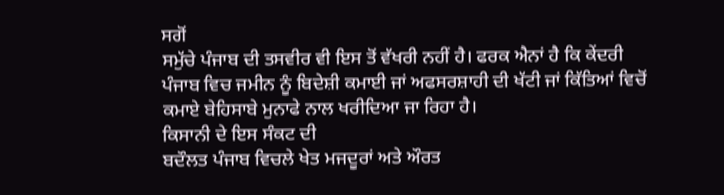ਸਗੋਂ
ਸਮੁੱਚੇ ਪੰਜਾਬ ਦੀ ਤਸਵੀਰ ਵੀ ਇਸ ਤੋਂ ਵੱਖਰੀ ਨਹੀਂ ਹੈ। ਫਰਕ ਐਨਾਂ ਹੈ ਕਿ ਕੇਂਦਰੀ
ਪੰਜਾਬ ਵਿਚ ਜਮੀਨ ਨੂੰ ਬਿਦੇਸ਼ੀ ਕਮਾਈ ਜਾਂ ਅਫਸਰਸ਼ਾਹੀ ਦੀ ਖੱਟੀ ਜਾਂ ਕਿੱਤਿਆਂ ਵਿਚੋਂ
ਕਮਾਏ ਬੇਹਿਸਾਬੇ ਮੁਨਾਫੇ ਨਾਲ ਖਰੀਦਿਆ ਜਾ ਰਿਹਾ ਹੈ।
ਕਿਸਾਨੀ ਦੇ ਇਸ ਸੰਕਟ ਦੀ
ਬਦੌਲਤ ਪੰਜਾਬ ਵਿਚਲੇ ਖੇਤ ਮਜਦੂਰਾਂ ਅਤੇ ਔਰਤ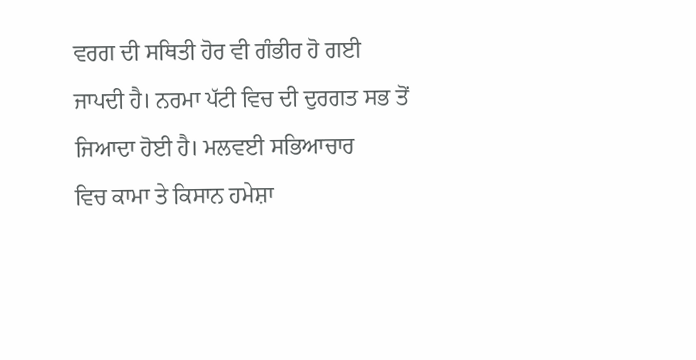ਵਰਗ ਦੀ ਸਥਿਤੀ ਹੋਰ ਵੀ ਗੰਭੀਰ ਹੋ ਗਈ
ਜਾਪਦੀ ਹੈ। ਨਰਮਾ ਪੱਟੀ ਵਿਚ ਦੀ ਦੁਰਗਤ ਸਭ ਤੋਂ ਜਿਆਦਾ ਹੋਈ ਹੈ। ਮਲਵਈ ਸਭਿਆਚਾਰ
ਵਿਚ ਕਾਮਾ ਤੇ ਕਿਸਾਨ ਹਮੇਸ਼ਾ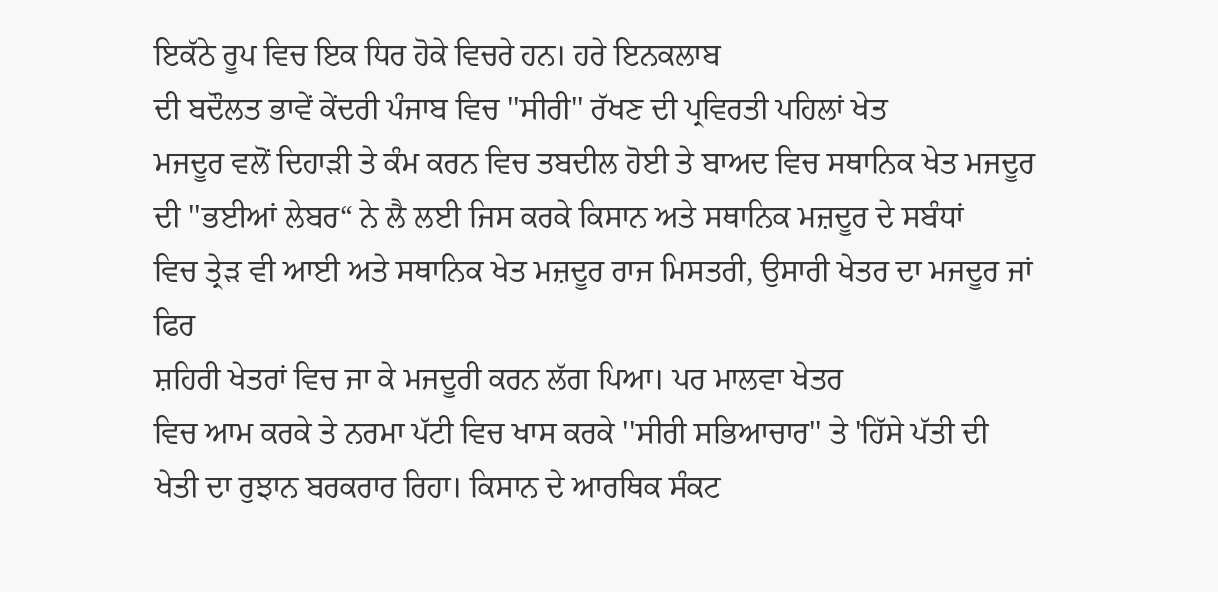ਇਕੱਠੇ ਰੂਪ ਵਿਚ ਇਕ ਧਿਰ ਹੋਕੇ ਵਿਚਰੇ ਹਨ। ਹਰੇ ਇਨਕਲਾਬ
ਦੀ ਬਦੌਲਤ ਭਾਵੇਂ ਕੇਂਦਰੀ ਪੰਜਾਬ ਵਿਚ ''ਸੀਰੀ'' ਰੱਖਣ ਦੀ ਪ੍ਰਵਿਰਤੀ ਪਹਿਲਾਂ ਖੇਤ
ਮਜਦੂਰ ਵਲੋਂ ਦਿਹਾੜੀ ਤੇ ਕੰਮ ਕਰਨ ਵਿਚ ਤਬਦੀਲ ਹੋਈ ਤੇ ਬਾਅਦ ਵਿਚ ਸਥਾਨਿਕ ਖੇਤ ਮਜਦੂਰ
ਦੀ ''ਭਈਆਂ ਲੇਬਰ“ ਨੇ ਲੈ ਲਈ ਜਿਸ ਕਰਕੇ ਕਿਸਾਨ ਅਤੇ ਸਥਾਨਿਕ ਮਜ਼ਦੂਰ ਦੇ ਸਬੰਧਾਂ
ਵਿਚ ਤ੍ਰੇੜ ਵੀ ਆਈ ਅਤੇ ਸਥਾਨਿਕ ਖੇਤ ਮਜ਼ਦੂਰ ਰਾਜ ਮਿਸਤਰੀ, ਉਸਾਰੀ ਖੇਤਰ ਦਾ ਮਜਦੂਰ ਜਾਂ
ਫਿਰ
ਸ਼ਹਿਰੀ ਖੇਤਰਾਂ ਵਿਚ ਜਾ ਕੇ ਮਜਦੂਰੀ ਕਰਨ ਲੱਗ ਪਿਆ। ਪਰ ਮਾਲਵਾ ਖੇਤਰ
ਵਿਚ ਆਮ ਕਰਕੇ ਤੇ ਨਰਮਾ ਪੱਟੀ ਵਿਚ ਖਾਸ ਕਰਕੇ ''ਸੀਰੀ ਸਭਿਆਚਾਰ'' ਤੇ 'ਹਿੱਸੇ ਪੱਤੀ ਦੀ
ਖੇਤੀ ਦਾ ਰੁਝਾਨ ਬਰਕਰਾਰ ਰਿਹਾ। ਕਿਸਾਨ ਦੇ ਆਰਥਿਕ ਸੰਕਟ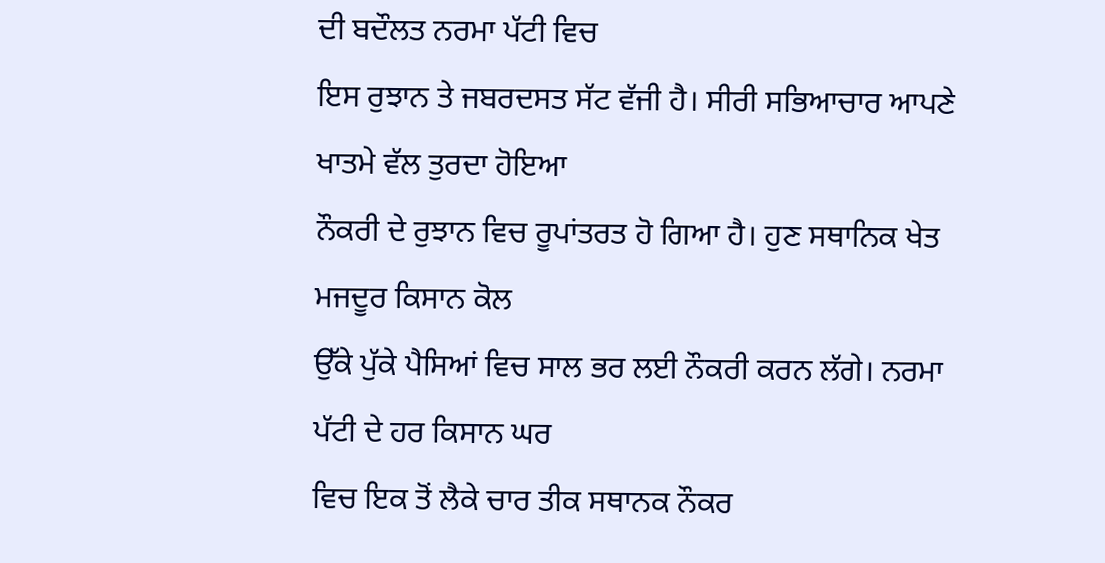ਦੀ ਬਦੌਲਤ ਨਰਮਾ ਪੱਟੀ ਵਿਚ
ਇਸ ਰੁਝਾਨ ਤੇ ਜਬਰਦਸਤ ਸੱਟ ਵੱਜੀ ਹੈ। ਸੀਰੀ ਸਭਿਆਚਾਰ ਆਪਣੇ ਖਾਤਮੇ ਵੱਲ ਤੁਰਦਾ ਹੋਇਆ
ਨੌਕਰੀ ਦੇ ਰੁਝਾਨ ਵਿਚ ਰੂਪਾਂਤਰਤ ਹੋ ਗਿਆ ਹੈ। ਹੁਣ ਸਥਾਨਿਕ ਖੇਤ ਮਜਦੂਰ ਕਿਸਾਨ ਕੋਲ
ਉੱਕੇ ਪੁੱਕੇ ਪੈਸਿਆਂ ਵਿਚ ਸਾਲ ਭਰ ਲਈ ਨੌਕਰੀ ਕਰਨ ਲੱਗੇ। ਨਰਮਾ ਪੱਟੀ ਦੇ ਹਰ ਕਿਸਾਨ ਘਰ
ਵਿਚ ਇਕ ਤੋਂ ਲੈਕੇ ਚਾਰ ਤੀਕ ਸਥਾਨਕ ਨੌਕਰ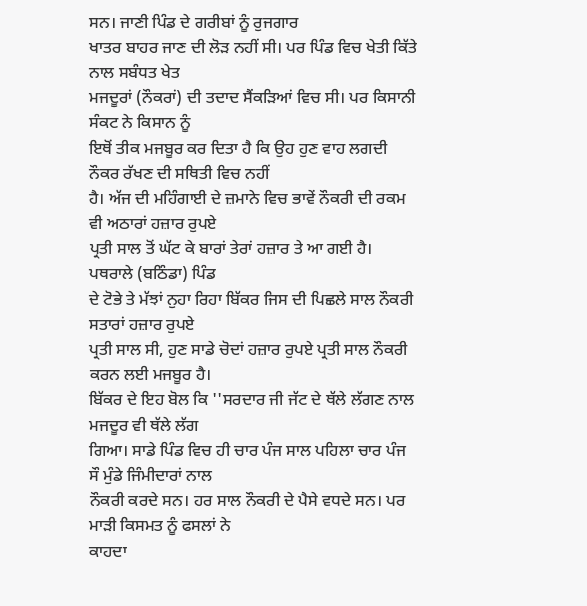ਸਨ। ਜਾਣੀ ਪਿੰਡ ਦੇ ਗਰੀਬਾਂ ਨੂੰ ਰੁਜਗਾਰ
ਖਾਤਰ ਬਾਹਰ ਜਾਣ ਦੀ ਲੋੜ ਨਹੀਂ ਸੀ। ਪਰ ਪਿੰਡ ਵਿਚ ਖੇਤੀ ਕਿੱਤੇ ਨਾਲ ਸਬੰਧਤ ਖੇਤ
ਮਜਦੂਰਾਂ (ਨੌਕਰਾਂ) ਦੀ ਤਦਾਦ ਸੈਂਕੜਿਆਂ ਵਿਚ ਸੀ। ਪਰ ਕਿਸਾਨੀ ਸੰਕਟ ਨੇ ਕਿਸਾਨ ਨੂੰ
ਇਥੋਂ ਤੀਕ ਮਜਬੂਰ ਕਰ ਦਿਤਾ ਹੈ ਕਿ ਉਹ ਹੁਣ ਵਾਹ ਲਗਦੀ ਨੌਕਰ ਰੱਖਣ ਦੀ ਸਥਿਤੀ ਵਿਚ ਨਹੀਂ
ਹੈ। ਅੱਜ ਦੀ ਮਹਿੰਗਾਈ ਦੇ ਜ਼ਮਾਨੇ ਵਿਚ ਭਾਵੇਂ ਨੌਕਰੀ ਦੀ ਰਕਮ ਵੀ ਅਠਾਰਾਂ ਹਜ਼ਾਰ ਰੁਪਏ
ਪ੍ਰਤੀ ਸਾਲ ਤੋਂ ਘੱਟ ਕੇ ਬਾਰਾਂ ਤੇਰਾਂ ਹਜ਼ਾਰ ਤੇ ਆ ਗਈ ਹੈ। ਪਥਰਾਲੇ (ਬਠਿੰਡਾ) ਪਿੰਡ
ਦੇ ਟੋਭੇ ਤੇ ਮੱਝਾਂ ਨੁਹਾ ਰਿਹਾ ਬਿੱਕਰ ਜਿਸ ਦੀ ਪਿਛਲੇ ਸਾਲ ਨੌਕਰੀ ਸਤਾਰਾਂ ਹਜ਼ਾਰ ਰੁਪਏ
ਪ੍ਰਤੀ ਸਾਲ ਸੀ, ਹੁਣ ਸਾਡੇ ਚੋਦਾਂ ਹਜ਼ਾਰ ਰੁਪਏ ਪ੍ਰਤੀ ਸਾਲ ਨੌਕਰੀ ਕਰਨ ਲਈ ਮਜਬੂਰ ਹੈ।
ਬਿੱਕਰ ਦੇ ਇਹ ਬੋਲ ਕਿ ''ਸਰਦਾਰ ਜੀ ਜੱਟ ਦੇ ਥੱਲੇ ਲੱਗਣ ਨਾਲ ਮਜਦੂਰ ਵੀ ਥੱਲੇ ਲੱਗ
ਗਿਆ। ਸਾਡੇ ਪਿੰਡ ਵਿਚ ਹੀ ਚਾਰ ਪੰਜ ਸਾਲ ਪਹਿਲਾ ਚਾਰ ਪੰਜ ਸੌ ਮੁੰਡੇ ਜਿੰਮੀਦਾਰਾਂ ਨਾਲ
ਨੌਕਰੀ ਕਰਦੇ ਸਨ। ਹਰ ਸਾਲ ਨੌਕਰੀ ਦੇ ਪੈਸੇ ਵਧਦੇ ਸਨ। ਪਰ ਮਾੜੀ ਕਿਸਮਤ ਨੂੰ ਫਸਲਾਂ ਨੇ
ਕਾਹਦਾ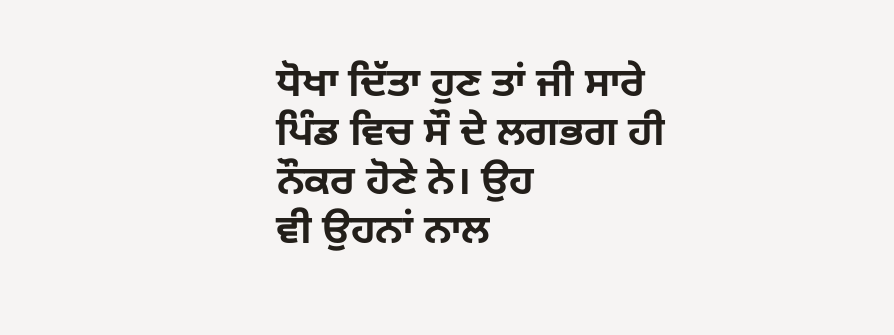ਧੋਖਾ ਦਿੱਤਾ ਹੁਣ ਤਾਂ ਜੀ ਸਾਰੇ ਪਿੰਡ ਵਿਚ ਸੌ ਦੇ ਲਗਭਗ ਹੀ ਨੌਕਰ ਹੋਣੇ ਨੇ। ਉਹ
ਵੀ ਉਹਨਾਂ ਨਾਲ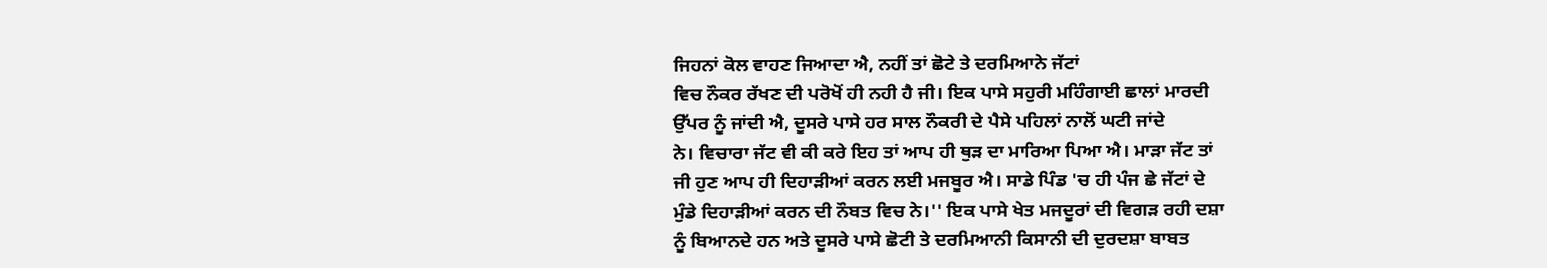ਜਿਹਨਾਂ ਕੋਲ ਵਾਹਣ ਜਿਆਦਾ ਐ, ਨਹੀਂ ਤਾਂ ਛੋਟੇ ਤੇ ਦਰਮਿਆਨੇ ਜੱਟਾਂ
ਵਿਚ ਨੌਕਰ ਰੱਖਣ ਦੀ ਪਰੋਖੋਂ ਹੀ ਨਹੀ ਹੈ ਜੀ। ਇਕ ਪਾਸੇ ਸਹੁਰੀ ਮਹਿੰਗਾਈ ਛਾਲਾਂ ਮਾਰਦੀ
ਉੱਪਰ ਨੂੰ ਜਾਂਦੀ ਐ, ਦੂਸਰੇ ਪਾਸੇ ਹਰ ਸਾਲ ਨੌਕਰੀ ਦੇ ਪੈਸੇ ਪਹਿਲਾਂ ਨਾਲੋਂ ਘਟੀ ਜਾਂਦੇ
ਨੇ। ਵਿਚਾਰਾ ਜੱਟ ਵੀ ਕੀ ਕਰੇ ਇਹ ਤਾਂ ਆਪ ਹੀ ਥੁੜ ਦਾ ਮਾਰਿਆ ਪਿਆ ਐ। ਮਾੜਾ ਜੱਟ ਤਾਂ
ਜੀ ਹੁਣ ਆਪ ਹੀ ਦਿਹਾੜੀਆਂ ਕਰਨ ਲਈ ਮਜਬੂਰ ਐ। ਸਾਡੇ ਪਿੰਡ 'ਚ ਹੀ ਪੰਜ ਛੇ ਜੱਟਾਂ ਦੇ
ਮੁੰਡੇ ਦਿਹਾੜੀਆਂ ਕਰਨ ਦੀ ਨੌਬਤ ਵਿਚ ਨੇ।'' ਇਕ ਪਾਸੇ ਖੇਤ ਮਜਦੂਰਾਂ ਦੀ ਵਿਗੜ ਰਹੀ ਦਸ਼ਾ
ਨੂੰ ਬਿਆਨਦੇ ਹਨ ਅਤੇ ਦੂਸਰੇ ਪਾਸੇ ਛੋਟੀ ਤੇ ਦਰਮਿਆਨੀ ਕਿਸਾਨੀ ਦੀ ਦੁਰਦਸ਼ਾ ਬਾਬਤ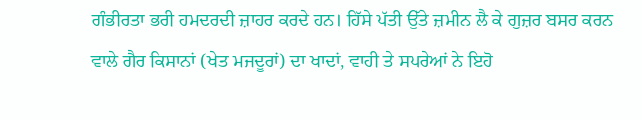ਗੰਭੀਰਤਾ ਭਰੀ ਹਮਦਰਦੀ ਜ਼ਾਹਰ ਕਰਦੇ ਹਨ। ਹਿੱਸੇ ਪੱਤੀ ਉੱਤੇ ਜ਼ਮੀਨ ਲੈ ਕੇ ਗੁਜ਼ਰ ਬਸਰ ਕਰਨ
ਵਾਲੇ ਗੈਰ ਕਿਸਾਨਾਂ (ਖੇਤ ਮਜਦੂਰਾਂ) ਦਾ ਖਾਦਾਂ, ਵਾਹੀ ਤੇ ਸਪਰੇਆਂ ਨੇ ਇਹੋ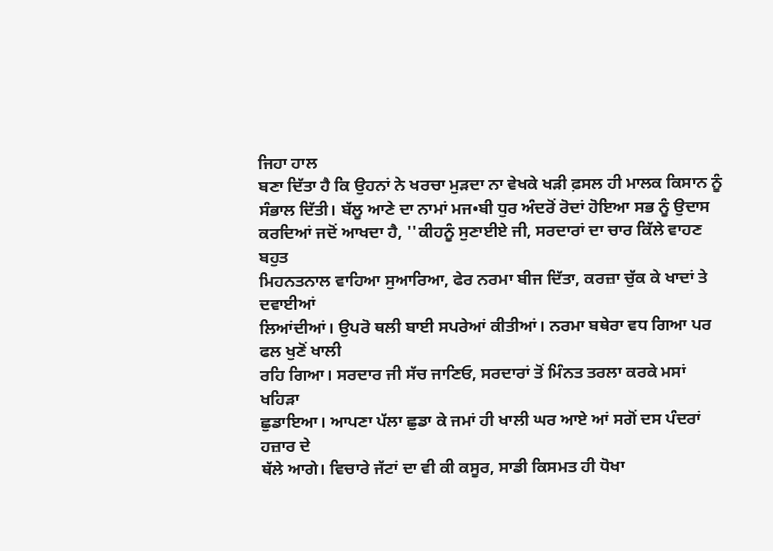ਜਿਹਾ ਹਾਲ
ਬਣਾ ਦਿੱਤਾ ਹੈ ਕਿ ਉਹਨਾਂ ਨੇ ਖਰਚਾ ਮੁੜਦਾ ਨਾ ਵੇਖਕੇ ਖੜੀ ਫ਼ਸਲ ਹੀ ਮਾਲਕ ਕਿਸਾਨ ਨੂੰ
ਸੰਭਾਲ ਦਿੱਤੀ। ਬੱਲੂ ਆਣੇ ਦਾ ਨਾਮਾਂ ਮਜ•ਬੀ ਧੁਰ ਅੰਦਰੋਂ ਰੋਦਾਂ ਹੋਇਆ ਸਭ ਨੂੰ ਉਦਾਸ
ਕਰਦਿਆਂ ਜਦੋਂ ਆਖਦਾ ਹੈ, ''ਕੀਹਨੂੰ ਸੁਣਾਈਏ ਜੀ, ਸਰਦਾਰਾਂ ਦਾ ਚਾਰ ਕਿੱਲੇ ਵਾਹਣ ਬਹੁਤ
ਮਿਹਨਤਨਾਲ ਵਾਹਿਆ ਸੁਆਰਿਆ, ਫੇਰ ਨਰਮਾ ਬੀਜ ਦਿੱਤਾ, ਕਰਜ਼ਾ ਚੁੱਕ ਕੇ ਖਾਦਾਂ ਤੇ ਦਵਾਈਆਂ
ਲਿਆਂਦੀਆਂ। ਉਪਰੋ ਥਲੀ ਬਾਈ ਸਪਰੇਆਂ ਕੀਤੀਆਂ। ਨਰਮਾ ਬਥੇਰਾ ਵਧ ਗਿਆ ਪਰ ਫਲ ਖੁਣੋਂ ਖਾਲੀ
ਰਹਿ ਗਿਆ। ਸਰਦਾਰ ਜੀ ਸੱਚ ਜਾਣਿਓ, ਸਰਦਾਰਾਂ ਤੋਂ ਮਿੰਨਤ ਤਰਲਾ ਕਰਕੇ ਮਸਾਂ ਖਹਿੜਾ
ਛੁਡਾਇਆ। ਆਪਣਾ ਪੱਲਾ ਛੁਡਾ ਕੇ ਜਮਾਂ ਹੀ ਖਾਲੀ ਘਰ ਆਏ ਆਂ ਸਗੋਂ ਦਸ ਪੰਦਰਾਂ ਹਜ਼ਾਰ ਦੇ
ਥੱਲੇ ਆਗੇ। ਵਿਚਾਰੇ ਜੱਟਾਂ ਦਾ ਵੀ ਕੀ ਕਸੂਰ, ਸਾਡੀ ਕਿਸਮਤ ਹੀ ਧੋਖਾ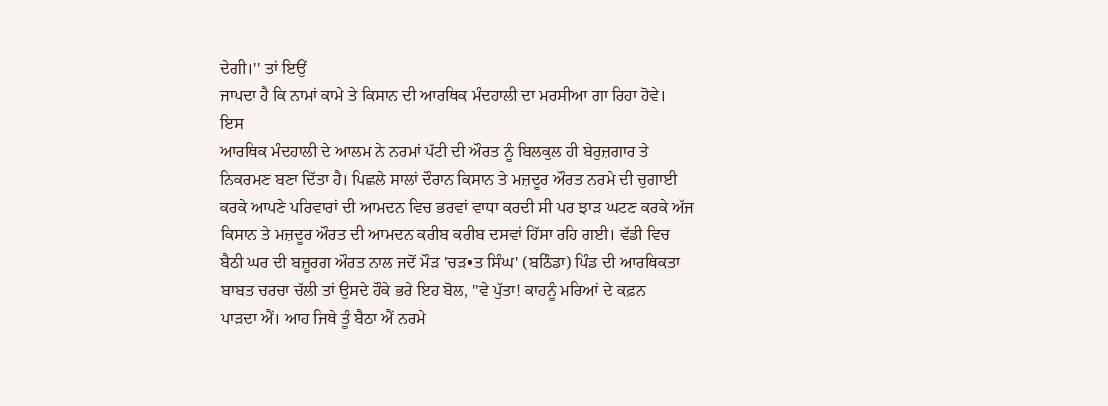ਦੇਗੀ।'' ਤਾਂ ਇਉਂ
ਜਾਪਦਾ ਹੈ ਕਿ ਨਾਮਾਂ ਕਾਮੇ ਤੇ ਕਿਸਾਨ ਦੀ ਆਰਥਿਕ ਮੰਦਹਾਲੀ ਦਾ ਮਰਸੀਆ ਗਾ ਰਿਹਾ ਹੋਵੇ।
ਇਸ
ਆਰਥਿਕ ਮੰਦਹਾਲੀ ਦੇ ਆਲਮ ਨੇ ਨਰਮਾਂ ਪੱਟੀ ਦੀ ਔਰਤ ਨੂੰ ਬਿਲਕੁਲ ਹੀ ਬੇਰੁਜ਼ਗਾਰ ਤੇ
ਨਿਕਰਮਣ ਬਣਾ ਦਿੱਤਾ ਹੈ। ਪਿਛਲੇ ਸਾਲਾਂ ਦੌਰਾਨ ਕਿਸਾਨ ਤੇ ਮਜ਼ਦੂਰ ਔਰਤ ਨਰਮੇ ਦੀ ਚੁਗਾਈ
ਕਰਕੇ ਆਪਣੇ ਪਰਿਵਾਰਾਂ ਦੀ ਆਮਦਨ ਵਿਚ ਭਰਵਾਂ ਵਾਧਾ ਕਰਦੀ ਸੀ ਪਰ ਝਾੜ ਘਟਣ ਕਰਕੇ ਅੱਜ
ਕਿਸਾਨ ਤੇ ਮਜ਼ਦੂਰ ਔਰਤ ਦੀ ਆਮਦਨ ਕਰੀਬ ਕਰੀਬ ਦਸਵਾਂ ਹਿੱਸਾ ਰਹਿ ਗਈ। ਵੱਡੀ ਵਿਚ
ਬੈਠੀ ਘਰ ਦੀ ਬਜ਼ੂਰਗ ਔਰਤ ਨਾਲ ਜਦੋਂ ਮੌੜ 'ਚੜ•ਤ ਸਿੰਘ' (ਬਠਿੰਡਾ) ਪਿੰਡ ਦੀ ਆਰਥਿਕਤਾ
ਬਾਬਤ ਚਰਚਾ ਚੱਲੀ ਤਾਂ ਉਸਦੇ ਹੌਕੇ ਭਰੇ ਇਹ ਬੋਲ, ''ਵੇ ਪੁੱਤਾ! ਕਾਹਨੂੰ ਮਰਿਆਂ ਦੇ ਕਫ਼ਨ
ਪਾੜਦਾ ਐਂ। ਆਹ ਜਿਥੇ ਤੂੰ ਬੈਠਾ ਐਂ ਨਰਮੇ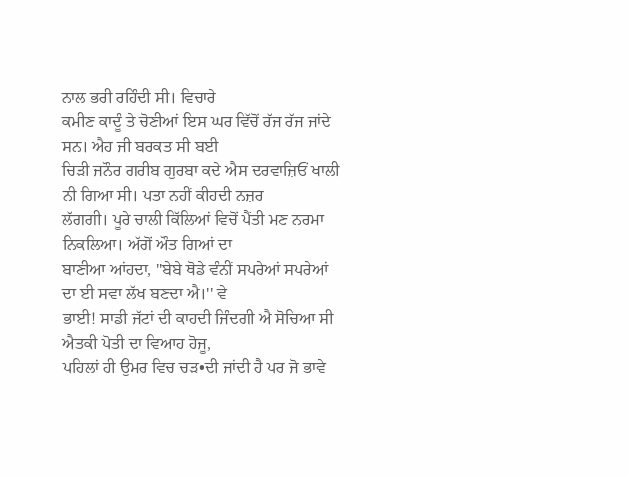ਨਾਲ ਭਰੀ ਰਹਿੰਦੀ ਸੀ। ਵਿਚਾਰੇ
ਕਮੀਣ ਕਾਦੂੰ ਤੇ ਚੋਣੀਆਂ ਇਸ ਘਰ ਵਿੱਚੋਂ ਰੱਜ ਰੱਜ ਜਾਂਦੇ ਸਨ। ਐਹ ਜੀ ਬਰਕਤ ਸੀ ਬਈ
ਚਿੜੀ ਜਨੌਰ ਗਰੀਬ ਗੁਰਬਾ ਕਦੇ ਐਸ ਦਰਵਾਜ਼ਿਓਂ ਖਾਲੀ ਨੀ ਗਿਆ ਸੀ। ਪਤਾ ਨਹੀਂ ਕੀਹਦੀ ਨਜ਼ਰ
ਲੱਗਗੀ। ਪੂਰੇ ਚਾਲੀ ਕਿੱਲਿਆਂ ਵਿਚੋਂ ਪੈਂਤੀ ਮਣ ਨਰਮਾ ਨਿਕਲਿਆ। ਅੱਗੋਂ ਔਤ ਗਿਆਂ ਦਾ
ਬਾਣੀਆ ਆਂਹਦਾ, ''ਬੇਬੇ ਥੋਡੇ ਵੰਨੀਂ ਸਪਰੇਆਂ ਸਪਰੇਆਂ ਦਾ ਈ ਸਵਾ ਲੱਖ ਬਣਦਾ ਐ।'' ਵੇ
ਭਾਈ! ਸਾਡੀ ਜੱਟਾਂ ਦੀ ਕਾਹਦੀ ਜਿੰਦਗੀ ਐ ਸੋਚਿਆ ਸੀ ਐਤਕੀ ਪੋਤੀ ਦਾ ਵਿਆਹ ਹੋਜੂ,
ਪਹਿਲਾਂ ਹੀ ਉਮਰ ਵਿਚ ਚੜ•ਦੀ ਜਾਂਦੀ ਹੈ ਪਰ ਜੋ ਭਾਵੇ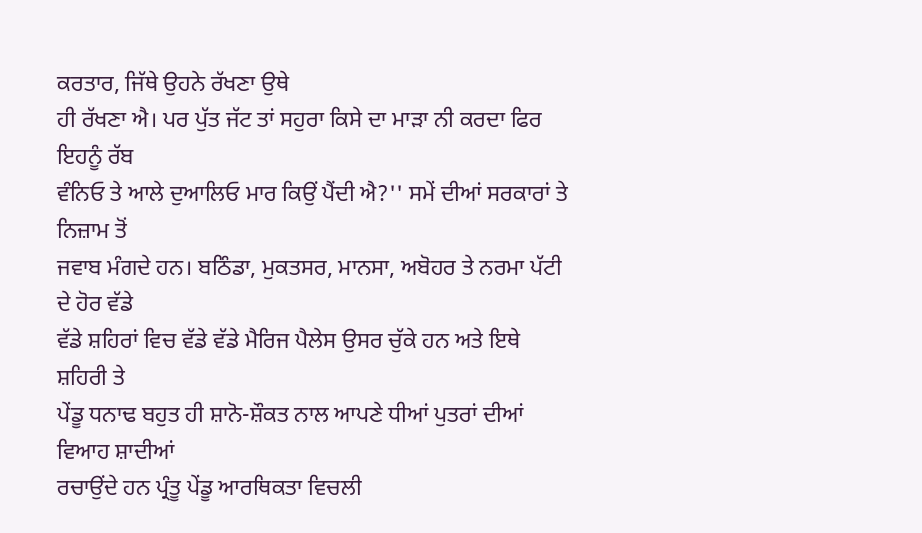ਕਰਤਾਰ, ਜਿੱਥੇ ਉਹਨੇ ਰੱਖਣਾ ਉਥੇ
ਹੀ ਰੱਖਣਾ ਐ। ਪਰ ਪੁੱਤ ਜੱਟ ਤਾਂ ਸਹੁਰਾ ਕਿਸੇ ਦਾ ਮਾੜਾ ਨੀ ਕਰਦਾ ਫਿਰ ਇਹਨੂੰ ਰੱਬ
ਵੰਨਿਓ ਤੇ ਆਲੇ ਦੁਆਲਿਓ ਮਾਰ ਕਿਉਂ ਪੈਂਦੀ ਐ?'' ਸਮੇਂ ਦੀਆਂ ਸਰਕਾਰਾਂ ਤੇ ਨਿਜ਼ਾਮ ਤੋਂ
ਜਵਾਬ ਮੰਗਦੇ ਹਨ। ਬਠਿੰਡਾ, ਮੁਕਤਸਰ, ਮਾਨਸਾ, ਅਬੋਹਰ ਤੇ ਨਰਮਾ ਪੱਟੀ ਦੇ ਹੋਰ ਵੱਡੇ
ਵੱਡੇ ਸ਼ਹਿਰਾਂ ਵਿਚ ਵੱਡੇ ਵੱਡੇ ਮੈਰਿਜ ਪੈਲੇਸ ਉਸਰ ਚੁੱਕੇ ਹਨ ਅਤੇ ਇਥੇ ਸ਼ਹਿਰੀ ਤੇ
ਪੇਂਡੂ ਧਨਾਢ ਬਹੁਤ ਹੀ ਸ਼ਾਨੋ-ਸ਼ੌਕਤ ਨਾਲ ਆਪਣੇ ਧੀਆਂ ਪੁਤਰਾਂ ਦੀਆਂ ਵਿਆਹ ਸ਼ਾਦੀਆਂ
ਰਚਾਉਂਦੇ ਹਨ ਪ੍ਰੰਤੂ ਪੇਂਡੂ ਆਰਥਿਕਤਾ ਵਿਚਲੀ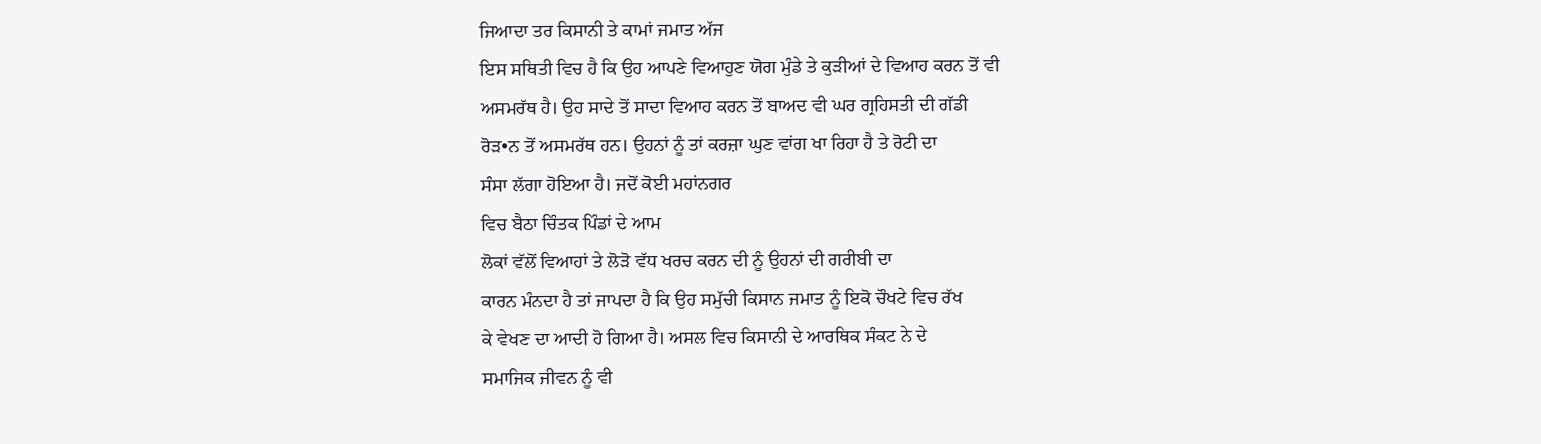ਜਿਆਦਾ ਤਰ ਕਿਸਾਨੀ ਤੇ ਕਾਮਾਂ ਜਮਾਤ ਅੱਜ
ਇਸ ਸਥਿਤੀ ਵਿਚ ਹੈ ਕਿ ਉਹ ਆਪਣੇ ਵਿਆਹੁਣ ਯੋਗ ਮੁੰਡੇ ਤੇ ਕੁੜੀਆਂ ਦੇ ਵਿਆਹ ਕਰਨ ਤੋਂ ਵੀ
ਅਸਮਰੱਥ ਹੈ। ਉਹ ਸਾਦੇ ਤੋਂ ਸਾਦਾ ਵਿਆਹ ਕਰਨ ਤੋਂ ਬਾਅਦ ਵੀ ਘਰ ਗ੍ਰਹਿਸਤੀ ਦੀ ਗੱਡੀ
ਰੋੜ•ਨ ਤੋਂ ਅਸਮਰੱਥ ਹਨ। ਉਹਨਾਂ ਨੂੰ ਤਾਂ ਕਰਜ਼ਾ ਘੁਣ ਵਾਂਗ ਖਾ ਰਿਹਾ ਹੈ ਤੇ ਰੋਟੀ ਦਾ
ਸੰਸਾ ਲੱਗਾ ਹੋਇਆ ਹੈ। ਜਦੋਂ ਕੋਈ ਮਹਾਂਨਗਰ
ਵਿਚ ਬੈਠਾ ਚਿੰਤਕ ਪਿੰਡਾਂ ਦੇ ਆਮ
ਲੋਕਾਂ ਵੱਲੋਂ ਵਿਆਹਾਂ ਤੇ ਲੋੜੋ ਵੱਧ ਖਰਚ ਕਰਨ ਦੀ ਨੂੰ ਉਹਨਾਂ ਦੀ ਗਰੀਬੀ ਦਾ
ਕਾਰਨ ਮੰਨਦਾ ਹੈ ਤਾਂ ਜਾਪਦਾ ਹੈ ਕਿ ਉਹ ਸਮੁੱਚੀ ਕਿਸਾਨ ਜਮਾਤ ਨੂੰ ਇਕੋ ਚੌਖਟੇ ਵਿਚ ਰੱਖ
ਕੇ ਵੇਖਣ ਦਾ ਆਦੀ ਹੋ ਗਿਆ ਹੈ। ਅਸਲ ਵਿਚ ਕਿਸਾਨੀ ਦੇ ਆਰਥਿਕ ਸੰਕਟ ਨੇ ਦੇ
ਸਮਾਜਿਕ ਜੀਵਨ ਨੂੰ ਵੀ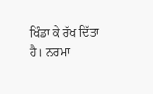ਖਿੰਡਾ ਕੇ ਰੱਖ ਦਿੱਤਾ ਹੈ। ਨਰਮਾ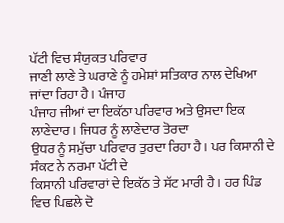ਪੱਟੀ ਵਿਚ ਸੰਯੁਕਤ ਪਰਿਵਾਰ
ਜਾਣੀ ਲਾਣੇ ਤੇ ਘਰਾਣੇ ਨੂੰ ਹਮੇਸ਼ਾਂ ਸਤਿਕਾਰ ਨਾਲ ਦੇਖਿਆ ਜਾਂਦਾ ਰਿਹਾ ਹੈ। ਪੰਜਾਹ
ਪੰਜਾਹ ਜੀਆਂ ਦਾ ਇਕੱਠਾ ਪਰਿਵਾਰ ਅਤੇ ਉਸਦਾ ਇਕ ਲਾਣੇਦਾਰ। ਜਿਧਰ ਨੂੰ ਲਾਣੇਦਾਰ ਤੋਰਦਾ
ਉਧਰ ਨੂੰ ਸਮੁੱਚਾ ਪਰਿਵਾਰ ਤੁਰਦਾ ਰਿਹਾ ਹੈ। ਪਰ ਕਿਸਾਨੀ ਦੇ ਸੰਕਟ ਨੇ ਨਰਮਾ ਪੱਟੀ ਦੇ
ਕਿਸਾਨੀ ਪਰਿਵਾਰਾਂ ਦੇ ਇਕੱਠ ਤੇ ਸੱਟ ਮਾਰੀ ਹੈ। ਹਰ ਪਿੰਡ ਵਿਚ ਪਿਛਲੇ ਦੋ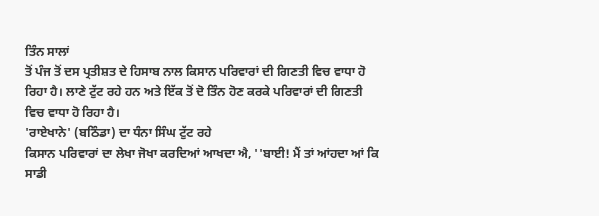ਤਿੰਨ ਸਾਲਾਂ
ਤੋਂ ਪੰਜ ਤੋਂ ਦਸ ਪ੍ਰਤੀਸ਼ਤ ਦੇ ਹਿਸਾਬ ਨਾਲ ਕਿਸਾਨ ਪਰਿਵਾਰਾਂ ਦੀ ਗਿਣਤੀ ਵਿਚ ਵਾਧਾ ਹੋ
ਰਿਹਾ ਹੈ। ਲਾਣੇ ਟੁੱਟ ਰਹੇ ਹਨ ਅਤੇ ਇੱਕ ਤੋਂ ਦੋ ਤਿੰਨ ਹੋਣ ਕਰਕੇ ਪਰਿਵਾਰਾਂ ਦੀ ਗਿਣਤੀ
ਵਿਚ ਵਾਧਾ ਹੋ ਰਿਹਾ ਹੈ।
'ਰਾਏਖਾਨੇ' (ਬਠਿੰਡਾ) ਦਾ ਧੰਨਾ ਸਿੰਘ ਟੁੱਟ ਰਹੇ
ਕਿਸਾਨ ਪਰਿਵਾਰਾਂ ਦਾ ਲੇਖਾ ਜੋਖਾ ਕਰਦਿਆਂ ਆਖਦਾ ਐ, ''ਬਾਈ! ਮੈਂ ਤਾਂ ਆਂਹਦਾ ਆਂ ਕਿ
ਸਾਡੀ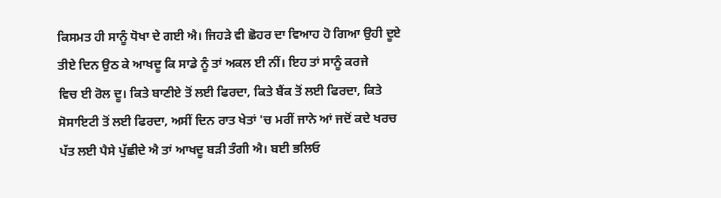ਕਿਸਮਤ ਹੀ ਸਾਨੂੰ ਧੋਖਾ ਦੇ ਗਈ ਐ। ਜਿਹੜੇ ਵੀ ਛੋਹਰ ਦਾ ਵਿਆਹ ਹੋ ਗਿਆ ਉਹੀ ਦੂਏ
ਤੀਏ ਦਿਨ ਉਠ ਕੇ ਆਖਦੂ ਕਿ ਸਾਡੇ ਨੂੰ ਤਾਂ ਅਕਲ ਈ ਨੀਂ। ਇਹ ਤਾਂ ਸਾਨੂੰ ਕਰਜੇ
ਵਿਚ ਈ ਰੋਲ ਦੂ। ਕਿਤੇ ਬਾਣੀਏ ਤੋਂ ਲਈ ਫਿਰਦਾ, ਕਿਤੇ ਬੈਂਕ ਤੋਂ ਲਈ ਫਿਰਦਾ, ਕਿਤੇ
ਸੋਸਾਇਟੀ ਤੋਂ ਲਈ ਫਿਰਦਾ, ਅਸੀਂ ਦਿਨ ਰਾਤ ਖੇਤਾਂ 'ਚ ਮਰੀਂ ਜਾਨੇ ਆਂ ਜਦੋਂ ਕਦੇ ਖਰਚ
ਪੱਤ ਲਈ ਪੈਸੇ ਪੁੱਛੀਦੇ ਐ ਤਾਂ ਆਖਦੂ ਬੜੀ ਤੰਗੀ ਐ। ਬਈ ਭਲਿਓ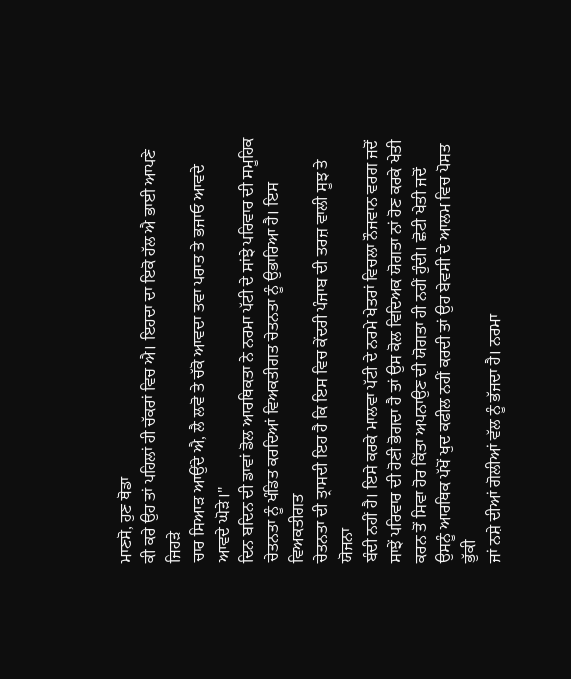ਮਾਣਸੋ, ਹੁਣ ਥੋਡਾ
ਕੀ ਕਰੇ ਉਹ ਤਾਂ ਪਹਿਲਾਂ ਹੀ ਚੱਕਰਾਂ ਵਿਚ ਐ। ਇਹਦਾ ਦਾ ਇਕੋ ਹੱਲ ਐ ਭਾਈ ਆਪਣੇ ਜਿਹੜੇ
ਚਾਰ ਸਿਆੜ ਆਉਂਦੇ ਐ, ਲੈ ਲਵੋ ਤੇ ਚੱਕੋ ਆਵਦਾ ਤਵਾ ਪਰਾਤ ਤੇ ਭਜਾਓ ਆਵਦੇ ਆਵਦੇ ਘੋੜੇ।''
ਦਿਨ ਬਦਿਨ ਦੀ ਡਾਵਾਂ ਡੋਲ ਆਰਥਿਕਤਾ ਨੇ ਨਰਮਾ ਪੱਟੀ ਦੇ ਸਾਂਝੇ ਪਰਿਵਾਰ ਦੀ ਸਮੂਹਿਕ
ਚੇਤਨਤਾ ਨੂੰ ਖੰਡਿਤ ਕਰਦਿਆਂ ਵਿਅਕਤੀਗਤ ਚੇਤਨਤਾ ਨੂੰ ਉਭਾਰਿਆ ਹੈ। ਇਸ ਵਿਅਕਤੀਗਤ
ਚੇਤਨਤਾ ਦੀ ਤ੍ਰਾਸਦੀ ਇਹ ਹੈ ਕਿ ਇਸ ਵਿਚ ਕੇਂਦਰੀ ਪੰਜਾਬ ਦੀ ਤਰਜ਼ ਵਾਲੀ ਸੂਝ ਤੇ ਯੋਜਨਾ
ਬੰਦੀ ਨਹੀਂ ਹੈ। ਇਸੇ ਕਰਕੇ ਮਾਲਵਾ ਪੱਟੀ ਦੇ ਨਰਮੇ ਖੇਤਰਾਂ ਵਿਚਲਾ ਨੌਜਵਾਨ ਵਰਗ ਜਦੋਂ
ਸਾਝੇਂ ਪਰਿਵਾਰ ਦੀ ਹੋਣੀ ਭੋਗਦਾ ਹੈ ਤਾਂ ਉਸ ਕੋਲ ਵਿਦਿਅਕ ਯੋਗਤਾ ਨਾਂ ਹੋਣ ਕਰਕੇ ਖੇਤੀ
ਕਰਨ ਤੋਂ ਸਿਵਾ ਹੋਰ ਕਿੱਤਾ ਅਪਨਾਉਣ ਦੀ ਯੋਗਤਾ ਹੀ ਨਹੀਂ ਹੁੰਦੀ। ਛੋਟੀ ਖੇਤੀ ਜਦੋਂ
ਉਸਨੂੰ ਆਰਥਿਕ ਪੱਖੋਂ ਖੁਦ ਕਫੀਲ ਨਹੀਂ ਕਰਦੀ ਤਾਂ ਉਹ ਬੇਵਸੀ ਦੇ ਆਲਮ ਵਿਚ ਪੋਸਤ ਭੁੱਕੀ
ਜਾਂ ਨਸ਼ੇ ਦੀਆਂ ਗੋਲੀਆਂ ਵੱਲ ਨੂੰ ਭੱਜਦਾ ਹੈ। ਨਰਮਾ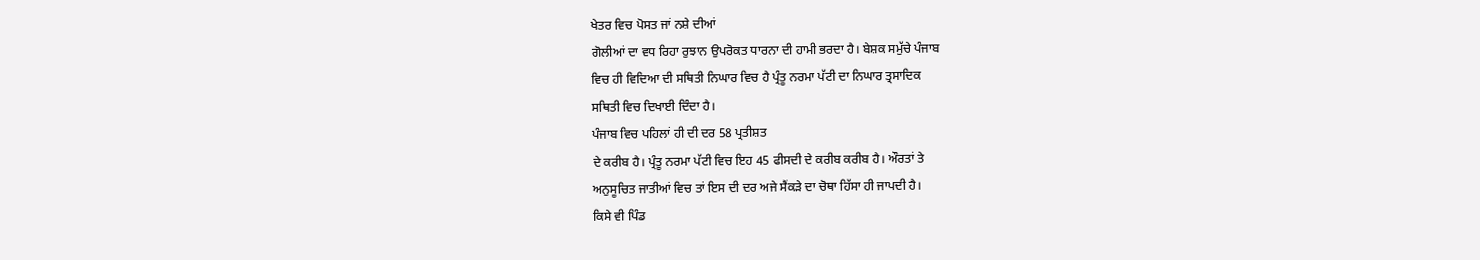ਖੇਤਰ ਵਿਚ ਪੋਸਤ ਜਾਂ ਨਸ਼ੇ ਦੀਆਂ
ਗੋਲੀਆਂ ਦਾ ਵਧ ਰਿਹਾ ਰੁਝਾਨ ਉਪਰੋਕਤ ਧਾਰਨਾ ਦੀ ਹਾਮੀ ਭਰਦਾ ਹੈ। ਬੇਸ਼ਕ ਸਮੁੱਚੇ ਪੰਜਾਬ
ਵਿਚ ਹੀ ਵਿਦਿਆ ਦੀ ਸਥਿਤੀ ਨਿਘਾਰ ਵਿਚ ਹੈ ਪ੍ਰੰਤੂ ਨਰਮਾ ਪੱਟੀ ਦਾ ਨਿਘਾਰ ਤ੍ਰਸਾਦਿਕ
ਸਥਿਤੀ ਵਿਚ ਦਿਖਾਈ ਦਿੰਦਾ ਹੈ।
ਪੰਜਾਬ ਵਿਚ ਪਹਿਲਾਂ ਹੀ ਦੀ ਦਰ 58 ਪ੍ਰਤੀਸ਼ਤ
ਦੇ ਕਰੀਬ ਹੈ। ਪ੍ਰੰਤੂ ਨਰਮਾ ਪੱਟੀ ਵਿਚ ਇਹ 45 ਫੀਸਦੀ ਦੇ ਕਰੀਬ ਕਰੀਬ ਹੈ। ਔਰਤਾਂ ਤੇ
ਅਨੁਸੂਚਿਤ ਜਾਤੀਆਂ ਵਿਚ ਤਾਂ ਇਸ ਦੀ ਦਰ ਅਜੇ ਸੈਂਕੜੇ ਦਾ ਚੋਥਾ ਹਿੱਸਾ ਹੀ ਜਾਪਦੀ ਹੈ।
ਕਿਸੇ ਵੀ ਪਿੰਡ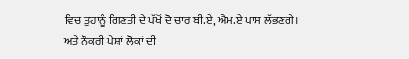ਵਿਚ ਤੁਹਾਨੂੰ ਗਿਣਤੀ ਦੇ ਪੱਖੋਂ ਦੋ ਚਾਰ ਬੀ.ਏ, ਐਮ.ਏ ਪਾਸ ਲੱਭਣਗੇ।
ਅਤੇ ਨੌਕਰੀ ਪੇਸ਼ਾਂ ਲੋਕਾਂ ਦੀ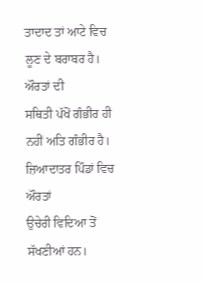ਤਾਦਾਦ ਤਾਂ ਆਟੇ ਵਿਚ ਲੂਣ ਦੇ ਬਰਾਬਰ ਹੈ। ਔਰਤਾਂ ਦੀ
ਸਥਿਤੀ ਪੱਖੋਂ ਗੰਭੀਰ ਹੀ ਨਹੀਂ ਅਤਿ ਗੰਭੀਰ ਹੈ। ਜ਼ਿਆਦਾਤਰ ਪਿੰਡਾਂ ਵਿਚ ਔਰਤਾਂ
ਉਚੇਰੀ ਵਿਦਿਆ ਤੋਂ ਸੱਖਣੀਆਂ ਹਨ।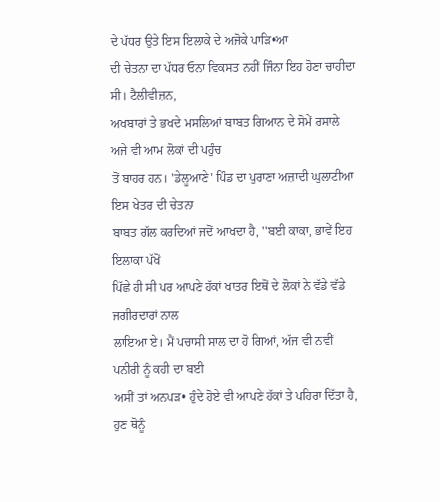ਦੇ ਪੱਧਰ ਉਤੇ ਇਸ ਇਲਾਕੇ ਦੇ ਅਜੋਕੇ ਪਾੜਿ•ਆ
ਦੀ ਚੇਤਨਾ ਦਾ ਪੱਧਰ ਓਨਾ ਵਿਕਸਤ ਨਹੀਂ ਜਿੰਨਾ ਇਹ ਹੋਣਾ ਚਾਹੀਦਾ ਸੀ। ਟੈਲੀਵੀਜ਼ਨ,
ਅਖਬਾਰਾਂ ਤੇ ਭਖਦੇ ਮਸਲਿਆਂ ਬਾਬਤ ਗਿਆਨ ਦੇ ਸੋਮੇਂ ਰਸਾਲੇ ਅਜੇ ਵੀ ਆਮ ਲੋਕਾਂ ਦੀ ਪਹੁੰਚ
ਤੋਂ ਬਾਹਰ ਹਨ। 'ਡੇਲੂਆਣੇ' ਪਿੰਡ ਦਾ ਪੁਰਾਣਾ ਅਜ਼ਾਦੀ ਘੁਲਾਟੀਆ ਇਸ ਖੇਤਰ ਦੀ ਚੇਤਨਾ
ਬਾਬਤ ਗੱਲ ਕਰਦਿਆਂ ਜਦੋਂ ਆਖਦਾ ਹੈ, ''ਬਈ ਕਾਕਾ, ਭਾਵੇਂ ਇਹ ਇਲਾਕਾ ਪੱਖੋਂ
ਪਿੱਛੇ ਹੀ ਸੀ ਪਰ ਆਪਣੇ ਹੱਕਾਂ ਖਾਤਰ ਇਥੋਂ ਦੇ ਲੋਕਾਂ ਨੇ ਵੱਡੇ ਵੱਡੇ ਜਗੀਰਦਾਰਾਂ ਨਾਲ
ਲਾਇਆ ਏ। ਮੈਂ ਪਚਾਸੀ ਸਾਲ ਦਾ ਹੋ ਗਿਆਂ, ਅੱਜ ਵੀ ਨਵੀਂ ਪਨੀਰੀ ਨੂੰ ਕਹੀ ਦਾ ਬਈ
ਅਸੀਂ ਤਾਂ ਅਨਪੜ• ਹੁੰਦੇ ਹੋਏ ਵੀ ਆਪਣੇ ਹੱਕਾਂ ਤੇ ਪਹਿਰਾ ਦਿੱਤਾ ਹੈ, ਹੁਣ ਥੋਨੂੰ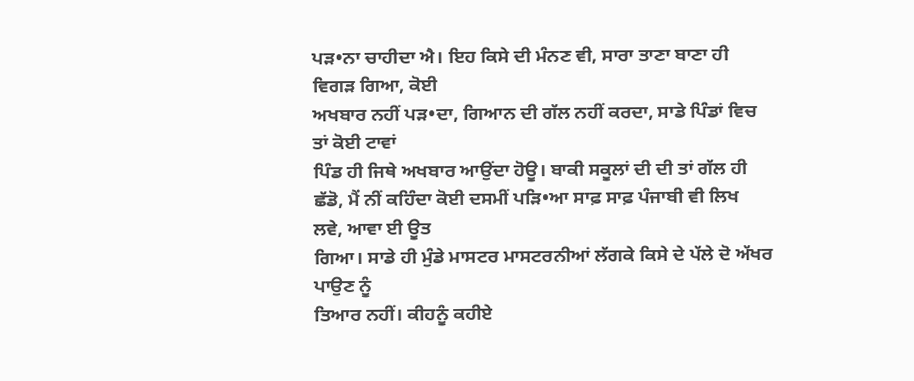ਪੜ•ਨਾ ਚਾਹੀਦਾ ਐ। ਇਹ ਕਿਸੇ ਦੀ ਮੰਨਣ ਵੀ, ਸਾਰਾ ਤਾਣਾ ਬਾਣਾ ਹੀ ਵਿਗੜ ਗਿਆ, ਕੋਈ
ਅਖਬਾਰ ਨਹੀਂ ਪੜ•ਦਾ, ਗਿਆਨ ਦੀ ਗੱਲ ਨਹੀਂ ਕਰਦਾ, ਸਾਡੇ ਪਿੰਡਾਂ ਵਿਚ ਤਾਂ ਕੋਈ ਟਾਵਾਂ
ਪਿੰਡ ਹੀ ਜਿਥੇ ਅਖਬਾਰ ਆਉਂਦਾ ਹੋਊ। ਬਾਕੀ ਸਕੂਲਾਂ ਦੀ ਦੀ ਤਾਂ ਗੱਲ ਹੀ
ਛੱਡੋ, ਮੈਂ ਨੀਂ ਕਹਿੰਦਾ ਕੋਈ ਦਸਮੀਂ ਪੜਿ•ਆ ਸਾਫ਼ ਸਾਫ਼ ਪੰਜਾਬੀ ਵੀ ਲਿਖ ਲਵੇ, ਆਵਾ ਈ ਊਤ
ਗਿਆ। ਸਾਡੇ ਹੀ ਮੁੰਡੇ ਮਾਸਟਰ ਮਾਸਟਰਨੀਆਂ ਲੱਗਕੇ ਕਿਸੇ ਦੇ ਪੱਲੇ ਦੋ ਅੱਖਰ ਪਾਉਣ ਨੂੰ
ਤਿਆਰ ਨਹੀਂ। ਕੀਹਨੂੰ ਕਹੀਏ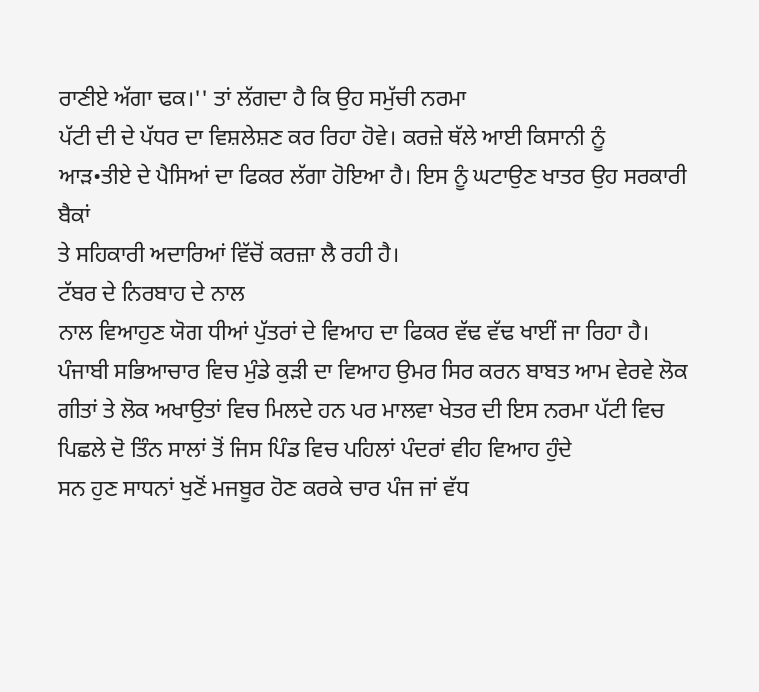ਰਾਣੀਏ ਅੱਗਾ ਢਕ।'' ਤਾਂ ਲੱਗਦਾ ਹੈ ਕਿ ਉਹ ਸਮੁੱਚੀ ਨਰਮਾ
ਪੱਟੀ ਦੀ ਦੇ ਪੱਧਰ ਦਾ ਵਿਸ਼ਲੇਸ਼ਣ ਕਰ ਰਿਹਾ ਹੋਵੇ। ਕਰਜ਼ੇ ਥੱਲੇ ਆਈ ਕਿਸਾਨੀ ਨੂੰ
ਆੜ•ਤੀਏ ਦੇ ਪੈਸਿਆਂ ਦਾ ਫਿਕਰ ਲੱਗਾ ਹੋਇਆ ਹੈ। ਇਸ ਨੂੰ ਘਟਾਉਣ ਖਾਤਰ ਉਹ ਸਰਕਾਰੀ ਬੈਕਾਂ
ਤੇ ਸਹਿਕਾਰੀ ਅਦਾਰਿਆਂ ਵਿੱਚੋਂ ਕਰਜ਼ਾ ਲੈ ਰਹੀ ਹੈ।
ਟੱਬਰ ਦੇ ਨਿਰਬਾਹ ਦੇ ਨਾਲ
ਨਾਲ ਵਿਆਹੁਣ ਯੋਗ ਧੀਆਂ ਪੁੱਤਰਾਂ ਦੇ ਵਿਆਹ ਦਾ ਫਿਕਰ ਵੱਢ ਵੱਢ ਖਾਈਂ ਜਾ ਰਿਹਾ ਹੈ।
ਪੰਜਾਬੀ ਸਭਿਆਚਾਰ ਵਿਚ ਮੁੰਡੇ ਕੁੜੀ ਦਾ ਵਿਆਹ ਉਮਰ ਸਿਰ ਕਰਨ ਬਾਬਤ ਆਮ ਵੇਰਵੇ ਲੋਕ
ਗੀਤਾਂ ਤੇ ਲੋਕ ਅਖਾਉਤਾਂ ਵਿਚ ਮਿਲਦੇ ਹਨ ਪਰ ਮਾਲਵਾ ਖੇਤਰ ਦੀ ਇਸ ਨਰਮਾ ਪੱਟੀ ਵਿਚ
ਪਿਛਲੇ ਦੋ ਤਿੰਨ ਸਾਲਾਂ ਤੋਂ ਜਿਸ ਪਿੰਡ ਵਿਚ ਪਹਿਲਾਂ ਪੰਦਰਾਂ ਵੀਹ ਵਿਆਹ ਹੁੰਦੇ
ਸਨ ਹੁਣ ਸਾਧਨਾਂ ਖੁਣੋਂ ਮਜਬੂਰ ਹੋਣ ਕਰਕੇ ਚਾਰ ਪੰਜ ਜਾਂ ਵੱਧ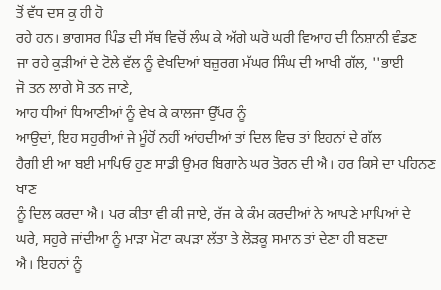ਤੋਂ ਵੱਧ ਦਸ ਕੁ ਹੀ ਹੋ
ਰਹੇ ਹਨ। ਭਾਗਸਰ ਪਿੰਡ ਦੀ ਸੱਥ ਵਿਚੋਂ ਲੰਘ ਕੇ ਅੱਗੇ ਘਰੋ ਘਰੀ ਵਿਆਹ ਦੀ ਨਿਸ਼ਾਨੀ ਵੰਡਣ
ਜਾ ਰਹੇ ਕੁੜੀਆਂ ਦੇ ਟੋਲੇ ਵੱਲ ਨੂੰ ਵੇਖਦਿਆਂ ਬਜ਼ੁਰਗ ਮੱਘਰ ਸਿੰਘ ਦੀ ਆਖੀ ਗੱਲ, ''ਭਾਈ
ਜੋ ਤਨ ਲਾਗੇ ਸੋ ਤਨ ਜਾਣੇ,
ਆਹ ਧੀਆਂ ਧਿਆਣੀਆਂ ਨੂੰ ਵੇਖ ਕੇ ਕਾਲਜਾ ਉੱਪਰ ਨੂੰ
ਆਉਦਾਂ, ਇਹ ਸਹੁਰੀਆਂ ਜੇ ਮੂੰਹੋਂ ਨਹੀਂ ਆਂਹਦੀਆਂ ਤਾਂ ਦਿਲ ਵਿਚ ਤਾਂ ਇਹਨਾਂ ਦੇ ਗੱਲ
ਹੈਗੀ ਈ ਆ ਬਈ ਮਾਪਿਓ ਹੁਣ ਸਾਡੀ ਉਮਰ ਬਿਗਾਨੇ ਘਰ ਤੋਰਨ ਦੀ ਐ। ਹਰ ਕਿਸੇ ਦਾ ਪਹਿਨਣ ਖਾਣ
ਨੂੰ ਦਿਲ ਕਰਦਾ ਐ। ਪਰ ਕੀਤਾ ਵੀ ਕੀ ਜਾਏ, ਰੱਜ ਕੇ ਕੰਮ ਕਰਦੀਆਂ ਨੇ ਆਪਣੇ ਮਾਪਿਆਂ ਦੇ
ਘਰੇ, ਸਹੁਰੇ ਜਾਂਦੀਆ ਨੂੰ ਮਾੜਾ ਮੋਟਾ ਕਪੜਾ ਲੱਤਾ ਤੇ ਲੋੜਕੂ ਸਮਾਨ ਤਾਂ ਦੇਣਾ ਹੀ ਬਣਦਾ
ਐ। ਇਹਨਾਂ ਨੂੰ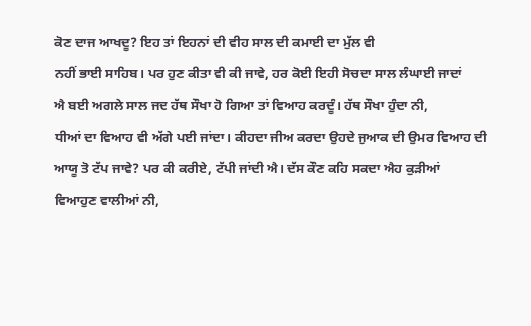ਕੋਣ ਦਾਜ ਆਖਦੂ? ਇਹ ਤਾਂ ਇਹਨਾਂ ਦੀ ਵੀਹ ਸਾਲ ਦੀ ਕਮਾਈ ਦਾ ਮੁੱਲ ਵੀ
ਨਹੀਂ ਭਾਈ ਸਾਹਿਬ। ਪਰ ਹੁਣ ਕੀਤਾ ਵੀ ਕੀ ਜਾਵੇ, ਹਰ ਕੋਈ ਇਹੀ ਸੋਚਦਾ ਸਾਲ ਲੰਘਾਈ ਜਾਦਾਂ
ਐ ਬਈ ਅਗਲੇ ਸਾਲ ਜਦ ਹੱਥ ਸੌਖਾ ਹੋ ਗਿਆ ਤਾਂ ਵਿਆਹ ਕਰਦੂੰ। ਹੱਥ ਸੌਖਾ ਹੁੰਦਾ ਨੀ,
ਧੀਆਂ ਦਾ ਵਿਆਹ ਵੀ ਅੱਗੇ ਪਈ ਜਾਂਦਾ। ਕੀਹਦਾ ਜੀਅ ਕਰਦਾ ਉਹਦੇ ਜੁਆਕ ਦੀ ਉਮਰ ਵਿਆਹ ਦੀ
ਆਯੂ ਤੋ ਟੱਪ ਜਾਵੇ? ਪਰ ਕੀ ਕਰੀਏ, ਟੱਪੀ ਜਾਂਦੀ ਐ। ਦੱਸ ਕੌਣ ਕਹਿ ਸਕਦਾ ਐਹ ਕੁੜੀਆਂ
ਵਿਆਹੁਣ ਵਾਲੀਆਂ ਨੀ,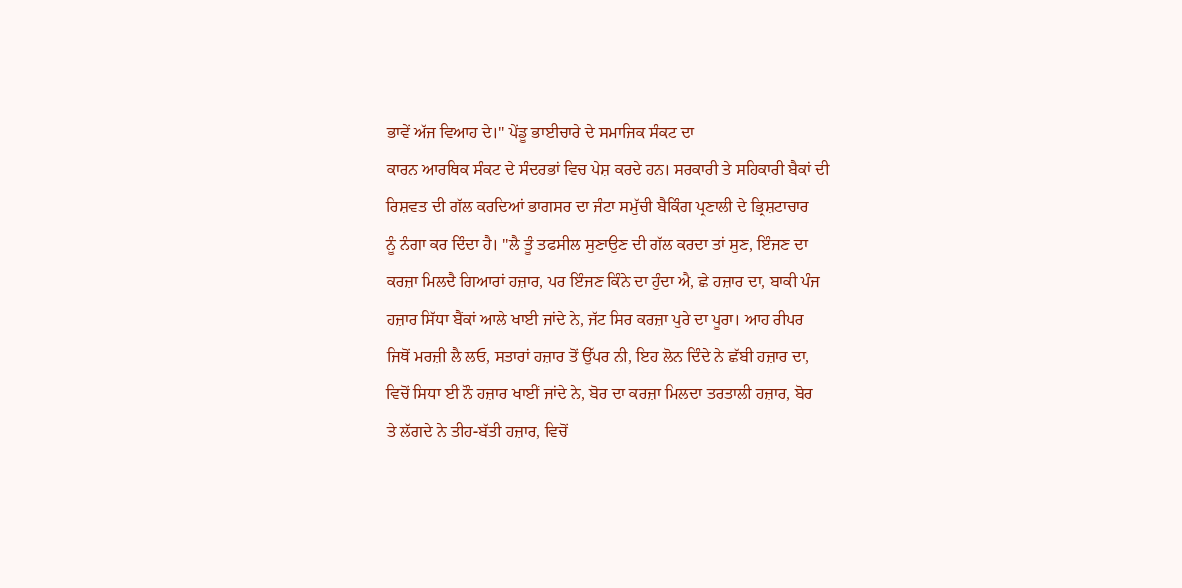ਭਾਵੇਂ ਅੱਜ ਵਿਆਹ ਦੇ।'' ਪੇਂਡੂ ਭਾਈਚਾਰੇ ਦੇ ਸਮਾਜਿਕ ਸੰਕਟ ਦਾ
ਕਾਰਨ ਆਰਥਿਕ ਸੰਕਟ ਦੇ ਸੰਦਰਭਾਂ ਵਿਚ ਪੇਸ਼ ਕਰਦੇ ਹਨ। ਸਰਕਾਰੀ ਤੇ ਸਹਿਕਾਰੀ ਬੈਕਾਂ ਦੀ
ਰਿਸ਼ਵਤ ਦੀ ਗੱਲ ਕਰਦਿਆਂ ਭਾਗਸਰ ਦਾ ਜੰਟਾ ਸਮੁੱਚੀ ਬੈਕਿੰਗ ਪ੍ਰਣਾਲੀ ਦੇ ਭ੍ਰਿਸ਼ਟਾਚਾਰ
ਨੂੰ ਨੰਗਾ ਕਰ ਦਿੰਦਾ ਹੈ। ''ਲੈ ਤੂੰ ਤਫਸੀਲ ਸੁਣਾਉਣ ਦੀ ਗੱਲ ਕਰਦਾ ਤਾਂ ਸੁਣ, ਇੰਜਣ ਦਾ
ਕਰਜ਼ਾ ਮਿਲਦੈ ਗਿਆਰਾਂ ਹਜ਼ਾਰ, ਪਰ ਇੰਜਣ ਕਿੰਨੇ ਦਾ ਹੁੰਦਾ ਐ, ਛੇ ਹਜ਼ਾਰ ਦਾ, ਬਾਕੀ ਪੰਜ
ਹਜ਼ਾਰ ਸਿੱਧਾ ਬੈਂਕਾਂ ਆਲੇ ਖਾਈ ਜਾਂਦੇ ਨੇ, ਜੱਟ ਸਿਰ ਕਰਜ਼ਾ ਪੁਰੇ ਦਾ ਪੂਰਾ। ਆਹ ਰੀਪਰ
ਜਿਥੋਂ ਮਰਜ਼ੀ ਲੈ ਲਓ, ਸਤਾਰਾਂ ਹਜ਼ਾਰ ਤੋਂ ਉੱਪਰ ਨੀ, ਇਹ ਲੋਨ ਦਿੰਦੇ ਨੇ ਛੱਬੀ ਹਜ਼ਾਰ ਦਾ,
ਵਿਚੋਂ ਸਿਧਾ ਈ ਨੌ ਹਜ਼ਾਰ ਖਾਈਂ ਜਾਂਦੇ ਨੇ, ਬੋਰ ਦਾ ਕਰਜ਼ਾ ਮਿਲਦਾ ਤਰਤਾਲੀ ਹਜ਼ਾਰ, ਬੋਰ
ਤੇ ਲੱਗਦੇ ਨੇ ਤੀਹ-ਬੱਤੀ ਹਜ਼ਾਰ, ਵਿਚੋਂ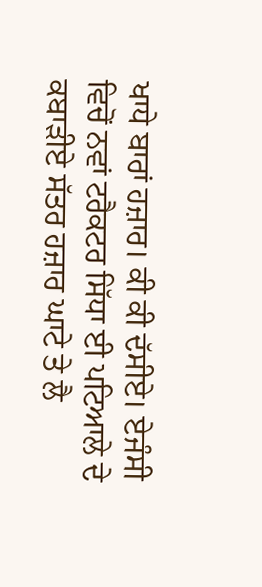ਖਾਧੇ ਬਾਰਾਂ ਹਜ਼ਾਰ। ਕੀ ਕੀ ਦੱਸੀਏ। ਏਜੰਸੀ
ਵਿਚੋਂ ਨਵਾਂ ਟਰੈਕਟਰ ਸਿੱਧਾ ਈ ਪਟਿਆਲੇ ਦੇ ਕਬਾੜੀਏ ਸੱਤਰ ਹਜ਼ਾਰ ਘਾਟੇ ਤੇ ਲੈ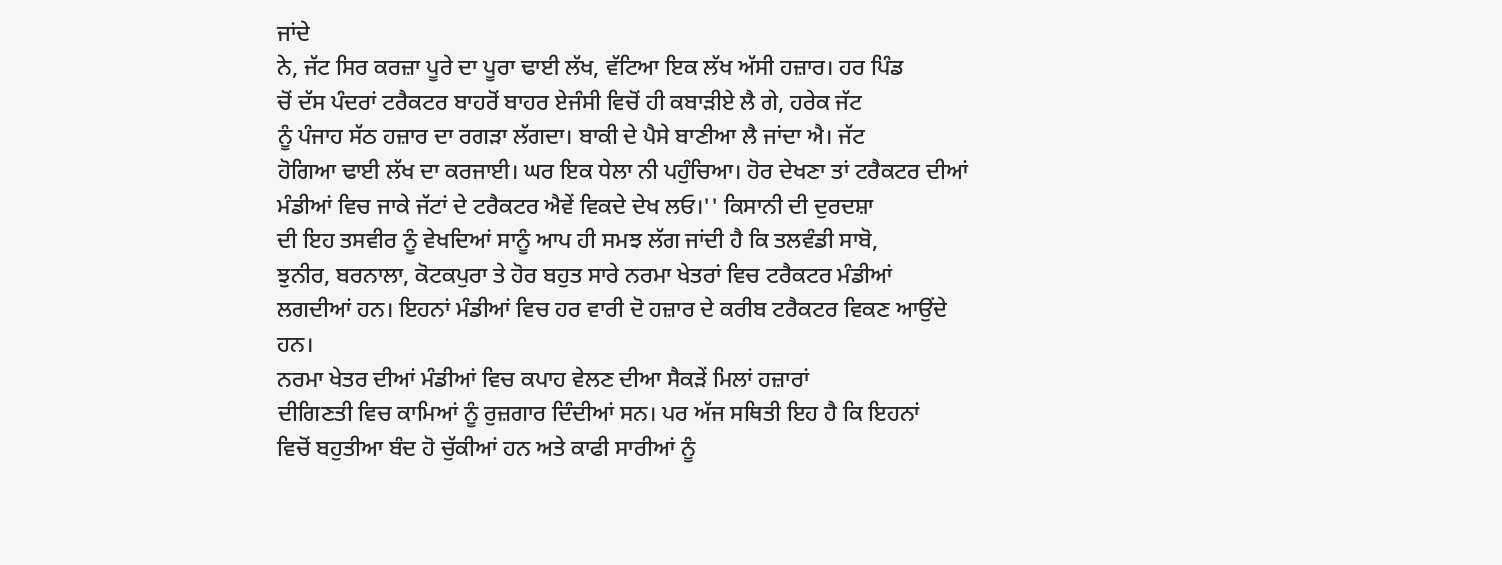ਜਾਂਦੇ
ਨੇ, ਜੱਟ ਸਿਰ ਕਰਜ਼ਾ ਪੂਰੇ ਦਾ ਪੂਰਾ ਢਾਈ ਲੱਖ, ਵੱਟਿਆ ਇਕ ਲੱਖ ਅੱਸੀ ਹਜ਼ਾਰ। ਹਰ ਪਿੰਡ
ਚੋਂ ਦੱਸ ਪੰਦਰਾਂ ਟਰੈਕਟਰ ਬਾਹਰੋਂ ਬਾਹਰ ਏਜੰਸੀ ਵਿਚੋਂ ਹੀ ਕਬਾੜੀਏ ਲੈ ਗੇ, ਹਰੇਕ ਜੱਟ
ਨੂੰ ਪੰਜਾਹ ਸੱਠ ਹਜ਼ਾਰ ਦਾ ਰਗੜਾ ਲੱਗਦਾ। ਬਾਕੀ ਦੇ ਪੈਸੇ ਬਾਣੀਆ ਲੈ ਜਾਂਦਾ ਐ। ਜੱਟ
ਹੋਗਿਆ ਢਾਈ ਲੱਖ ਦਾ ਕਰਜਾਈ। ਘਰ ਇਕ ਧੇਲਾ ਨੀ ਪਹੁੰਚਿਆ। ਹੋਰ ਦੇਖਣਾ ਤਾਂ ਟਰੈਕਟਰ ਦੀਆਂ
ਮੰਡੀਆਂ ਵਿਚ ਜਾਕੇ ਜੱਟਾਂ ਦੇ ਟਰੈਕਟਰ ਐਵੇਂ ਵਿਕਦੇ ਦੇਖ ਲਓ।'' ਕਿਸਾਨੀ ਦੀ ਦੁਰਦਸ਼ਾ
ਦੀ ਇਹ ਤਸਵੀਰ ਨੂੰ ਵੇਖਦਿਆਂ ਸਾਨੂੰ ਆਪ ਹੀ ਸਮਝ ਲੱਗ ਜਾਂਦੀ ਹੈ ਕਿ ਤਲਵੰਡੀ ਸਾਬੋ,
ਝੁਨੀਰ, ਬਰਨਾਲਾ, ਕੋਟਕਪੁਰਾ ਤੇ ਹੋਰ ਬਹੁਤ ਸਾਰੇ ਨਰਮਾ ਖੇਤਰਾਂ ਵਿਚ ਟਰੈਕਟਰ ਮੰਡੀਆਂ
ਲਗਦੀਆਂ ਹਨ। ਇਹਨਾਂ ਮੰਡੀਆਂ ਵਿਚ ਹਰ ਵਾਰੀ ਦੋ ਹਜ਼ਾਰ ਦੇ ਕਰੀਬ ਟਰੈਕਟਰ ਵਿਕਣ ਆਉਂਦੇ
ਹਨ।
ਨਰਮਾ ਖੇਤਰ ਦੀਆਂ ਮੰਡੀਆਂ ਵਿਚ ਕਪਾਹ ਵੇਲਣ ਦੀਆ ਸੈਕੜੇਂ ਮਿਲਾਂ ਹਜ਼ਾਰਾਂ
ਦੀਗਿਣਤੀ ਵਿਚ ਕਾਮਿਆਂ ਨੂੰ ਰੁਜ਼ਗਾਰ ਦਿੰਦੀਆਂ ਸਨ। ਪਰ ਅੱਜ ਸਥਿਤੀ ਇਹ ਹੈ ਕਿ ਇਹਨਾਂ
ਵਿਚੋਂ ਬਹੁਤੀਆ ਬੰਦ ਹੋ ਚੁੱਕੀਆਂ ਹਨ ਅਤੇ ਕਾਫੀ ਸਾਰੀਆਂ ਨੂੰ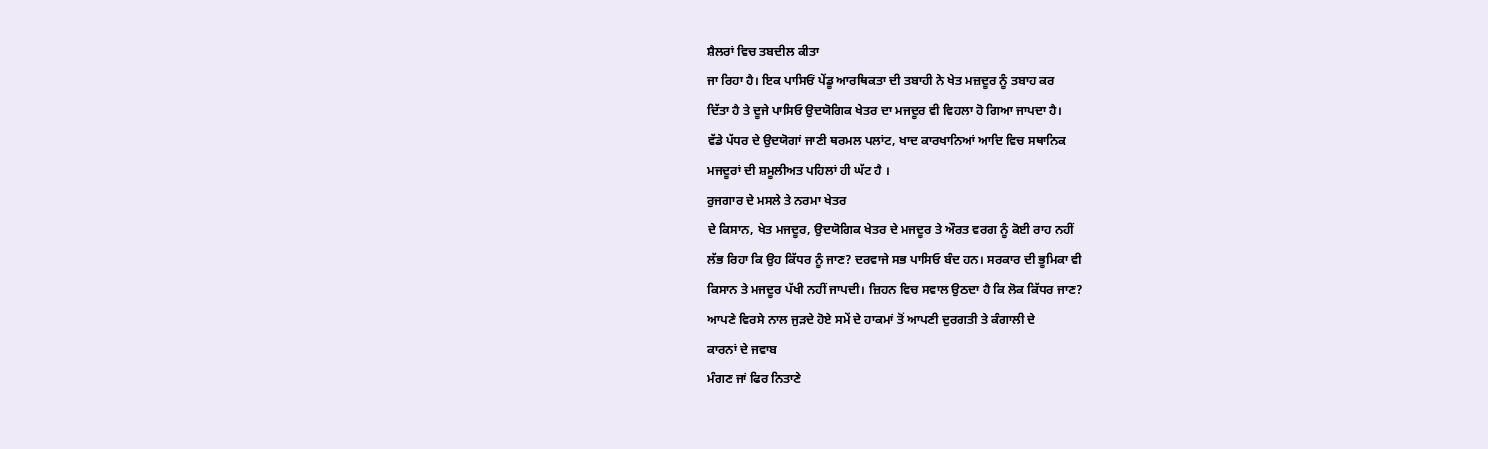ਸ਼ੈਲਰਾਂ ਵਿਚ ਤਬਦੀਲ ਕੀਤਾ
ਜਾ ਰਿਹਾ ਹੈ। ਇਕ ਪਾਸਿਓਂ ਪੇਂਡੂ ਆਰਥਿਕਤਾ ਦੀ ਤਬਾਹੀ ਨੇ ਖੇਤ ਮਜ਼ਦੂਰ ਨੂੰ ਤਬਾਹ ਕਰ
ਦਿੱਤਾ ਹੈ ਤੇ ਦੂਜੇ ਪਾਸਿਓ ਉਦਯੋਗਿਕ ਖੇਤਰ ਦਾ ਮਜਦੂਰ ਵੀ ਵਿਹਲਾ ਹੋ ਗਿਆ ਜਾਪਦਾ ਹੈ।
ਵੱਡੇ ਪੱਧਰ ਦੇ ਉਦਯੋਗਾਂ ਜਾਣੀ ਥਰਮਲ ਪਲਾਂਟ, ਖਾਦ ਕਾਰਖਾਨਿਆਂ ਆਦਿ ਵਿਚ ਸਥਾਨਿਕ
ਮਜਦੂਰਾਂ ਦੀ ਸ਼ਮੂਲੀਅਤ ਪਹਿਲਾਂ ਹੀ ਘੱਟ ਹੈ ।
ਰੁਜਗਾਰ ਦੇ ਮਸਲੇ ਤੇ ਨਰਮਾ ਖੇਤਰ
ਦੇ ਕਿਸਾਨ, ਖੇਤ ਮਜਦੂਰ, ਉਦਯੋਗਿਕ ਖੇਤਰ ਦੇ ਮਜਦੂਰ ਤੇ ਔਰਤ ਵਰਗ ਨੂੰ ਕੋਈ ਰਾਹ ਨਹੀਂ
ਲੱਭ ਰਿਹਾ ਕਿ ਉਹ ਕਿੱਧਰ ਨੂੰ ਜਾਣ? ਦਰਵਾਜੇ ਸਭ ਪਾਸਿਓ ਬੰਦ ਹਨ। ਸਰਕਾਰ ਦੀ ਭੂਮਿਕਾ ਵੀ
ਕਿਸਾਨ ਤੇ ਮਜਦੂਰ ਪੱਖੀ ਨਹੀਂ ਜਾਪਦੀ। ਜ਼ਿਹਨ ਵਿਚ ਸਵਾਲ ਉਠਦਾ ਹੈ ਕਿ ਲੋਕ ਕਿੱਧਰ ਜਾਣ?
ਆਪਣੇ ਵਿਰਸੇ ਨਾਲ ਜੁੜਦੇ ਹੋਏ ਸਮੇਂ ਦੇ ਹਾਕਮਾਂ ਤੋਂ ਆਪਣੀ ਦੁਰਗਤੀ ਤੇ ਕੰਗਾਲੀ ਦੇ
ਕਾਰਨਾਂ ਦੇ ਜਵਾਬ
ਮੰਗਣ ਜਾਂ ਫਿਰ ਨਿਤਾਣੇ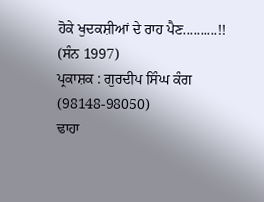ਹੋਕੇ ਖੁਦਕਸ਼ੀਆਂ ਦੇ ਰਾਹ ਪੈਣ..........!!
(ਸੰਨ 1997)
ਪ੍ਰਕਾਸ਼ਕ : ਗੁਰਦੀਪ ਸਿੰਘ ਕੰਗ (98148-98050)
ਢਾਹਾ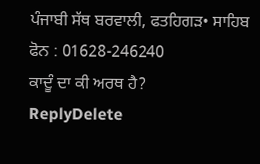ਪੰਜਾਬੀ ਸੱਥ ਬਰਵਾਲੀ, ਫਤਹਿਗੜ• ਸਾਹਿਬ
ਫੋਨ : 01628-246240
ਕਾਦੂੰ ਦਾ ਕੀ ਅਰਥ ਹੈ?
ReplyDelete